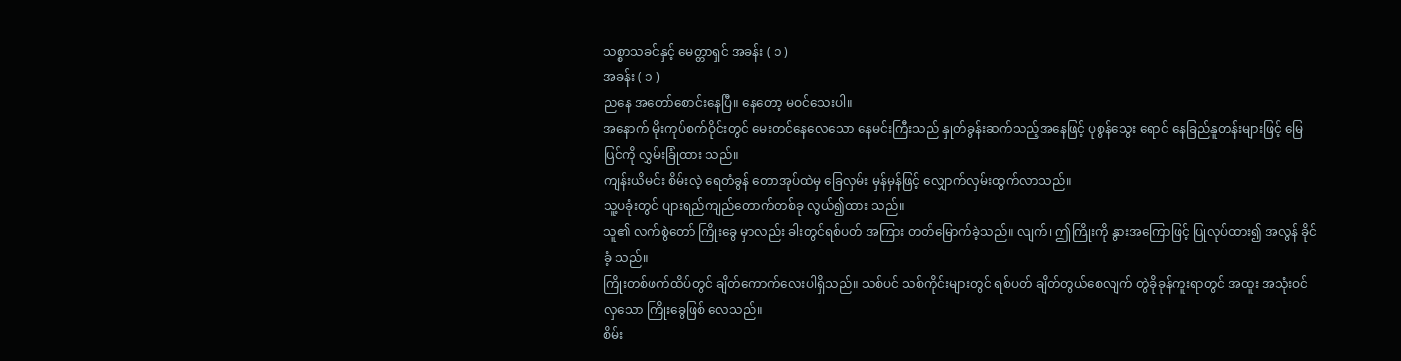သစ္စာသခင်နှင့် မေတ္တာရှင် အခန်း ( ၁ )
အခန်း ( ၁ )
ညနေ အတော်စောင်းနေပြီ။ နေတော့ မဝင်သေးပါ။
အနောက် မိုးကုပ်စက်ဝိုင်းတွင် မေးတင်နေလေသော နေမင်းကြီးသည် နှုတ်ခွန်းဆက်သည့်အနေဖြင့် ပုစွန်သွေး ရောင် နေခြည်နူတန်းများဖြင့် မြေပြင်ကို လွှမ်းခြုံထား သည်။
ကျန်းယိမင်း စိမ်းလဲ့ ရေတံခွန် တောအုပ်ထဲမှ ခြေလှမ်း မှန်မှန်ဖြင့် လျှောက်လှမ်းထွက်လာသည်။
သူ့ပခုံးတွင် ပျားရည်ကျည်တောက်တစ်ခု လွယ်၍ထား သည်။
သူ၏ လက်စွဲတော် ကြိုးခွေ မှာလည်း ခါးတွင်ရစ်ပတ် အကြား တတ်မြောက်ခဲ့သည်။ လျက်၊ ဤကြိုးကို နွားအကြောဖြင့် ပြုလုပ်ထား၍ အလွန် ခိုင်ခံ့ သည်။
ကြိုးတစ်ဖက်ထိပ်တွင် ချိတ်ကောက်လေးပါရှိသည်။ သစ်ပင် သစ်ကိုင်းများတွင် ရစ်ပတ် ချိတ်တွယ်စေလျက် တွဲခိုခုန်ကူးရာတွင် အထူး အသုံးဝင်လှသော ကြိုးခွေဖြစ် လေသည်။
စိမ်း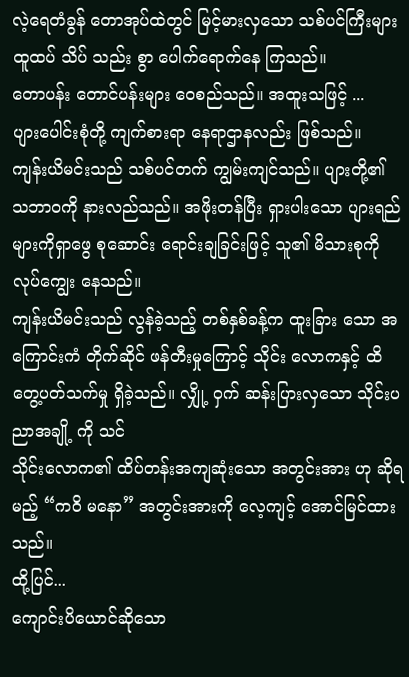လဲ့ရေတံခွန် တောအုပ်ထဲတွင် မြင့်မားလှသော သစ်ပင်ကြီးများထူထပ် သိပ် သည်း စွာ ပေါက်ရောက်နေ ကြသည်။
တောပန်း တောင်ပန်းများ ဝေစည်သည်။ အထူးသဖြင့် ...
ပျားပေါင်းစုံတို့ ကျက်စားရာ နေရာဌာနလည်း ဖြစ်သည်။
ကျန်းယိမင်းသည် သစ်ပင်တက် ကျွမ်းကျင်သည်။ ပျားတို့၏ သဘာဝကို နားလည်သည်။ အဖိုးတန်ပြီး ရှားပါးသော ပျားရည်များကိုရှာဖွေ စုဆောင်း ရောင်းချခြင်းဖြင့် သူ၏ မိသားစုကို လုပ်ကျွေး နေသည်။
ကျန်းယိမင်းသည် လွန်ခဲ့သည့် တစ်နှစ်ခန့်က ထူးခြား သော အကြောင်းကံ တိုက်ဆိုင် ဖန်တီးမှုကြောင့် သိုင်း လောကနှင့် ထိတွေ့ပတ်သက်မှု ရှိခဲ့သည်။ လျှို့ ဝှက် ဆန်းပြားလှသော သိုင်းပညာအချို့ ကို သင်
သိုင်းလောက၏ ထိပ်တန်းအကျဆုံးသော အတွင်းအား ဟု ဆိုရမည့် “ကဝိ မနော” အတွင်းအားကို လေ့ကျင့် အောင်မြင်ထားသည်။
ထို့ပြင်...
ကျောင်းပိယောင်ဆိုသော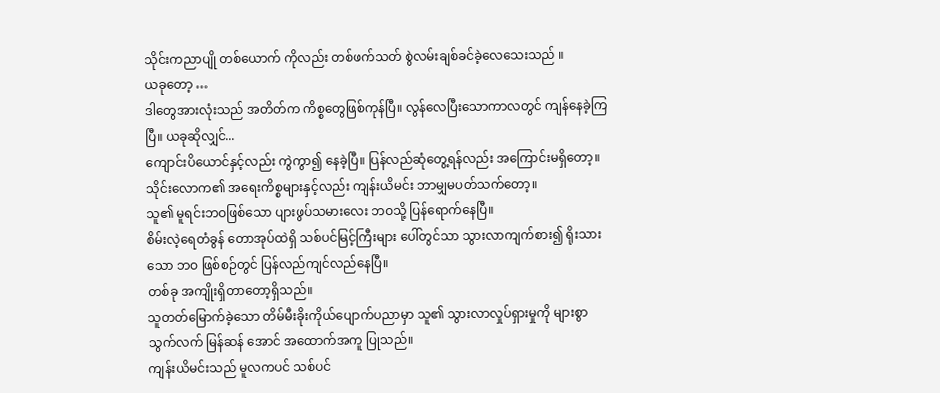သိုင်းကညာပျို တစ်ယောက် ကိုလည်း တစ်ဖက်သတ် စွဲလမ်းချစ်ခင်ခဲ့လေသေးသည် ။
ယခုတော့ …
ဒါတွေအားလုံးသည် အတိတ်က ကိစ္စတွေဖြစ်ကုန်ပြီ။ လွန်လေပြီးသောကာလတွင် ကျန်နေခဲ့ကြပြီ။ ယခုဆိုလျှင်...
ကျောင်းပိယောင်နှင့်လည်း ကွဲကွာ၍ နေခဲ့ပြီ။ ပြန်လည်ဆုံတွေ့ရန်လည်း အကြောင်းမရှိတော့။ သိုင်းလောက၏ အရေးကိစ္စများနှင့်လည်း ကျန်းယိမင်း ဘာမျှမပတ်သက်တော့။
သူ၏ မူရင်းဘဝဖြစ်သော ပျားဖွပ်သမားလေး ဘဝသို့ ပြန်ရောက်နေပြီ။
စိမ်းလဲ့ရေတံခွန် တောအုပ်ထဲရှိ သစ်ပင်မြင့်ကြီးများ ပေါ်တွင်သာ သွားလာကျက်စား၍ ရိုးသားသော ဘဝ ဖြစ်စဉ်တွင် ပြန်လည်ကျင်လည်နေပြီ။
တစ်ခု အကျိုးရှိတာတော့ရှိသည်။
သူတတ်မြောက်ခဲ့သော တိမ်မီးခိုးကိုယ်ပျောက်ပညာမှာ သူ၏ သွားလာလှုပ်ရှားမှုကို များစွာ သွက်လက် မြန်ဆန် အောင် အထောက်အကူ ပြုသည်။
ကျန်းယိမင်းသည် မူလကပင် သစ်ပင်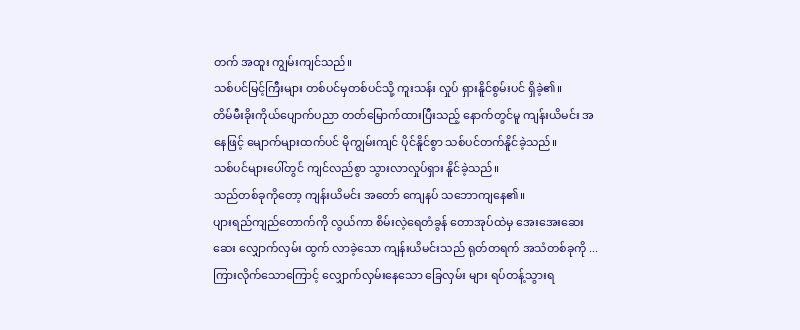တက် အထူး ကျွမ်းကျင်သည်။
သစ်ပင်မြင့်ကြီးများ တစ်ပင်မှတစ်ပင်သို့ ကူးသန်း လှုပ် ရှားနိူင်စွမ်းပင် ရှိခဲ့၏။
တိမ်မီးခိုးကိုယ်ပျောက်ပညာ တတ်မြောက်ထားပြီးသည့် နောက်တွင်မူ ကျန်းယိမင်း အနေဖြင့် မျောက်များထက်ပင် မိုကျွမ်းကျင် ပိုင်နိူင်စွာ သစ်ပင်တက်နိူင်ခဲ့သည်။
သစ်ပင်များပေါ်တွင် ကျင်လည်စွာ သွားလာလှုပ်ရှား နိူင်ခဲ့သည်။
သည်တစ်ခုကိုတော့ ကျန်းယိမင်း အတော် ကျေနပ် သဘောကျနေ၏။
ပျားရည်ကျည်တောက်ကို လွယ်ကာ စိမ်းလဲ့ရေတံခွန် တောအုပ်ထဲမှ အေးအေးဆေးဆေး လျှောက်လှမ်း ထွက် လာခဲ့သော ကျန်းယိမင်းသည် ရုတ်တရက် အသံတစ်ခုကို ... ကြားလိုက်သောကြောင့် လျှောက်လှမ်းနေသော ခြေလှမ်း များ ရပ်တန့်သွားရ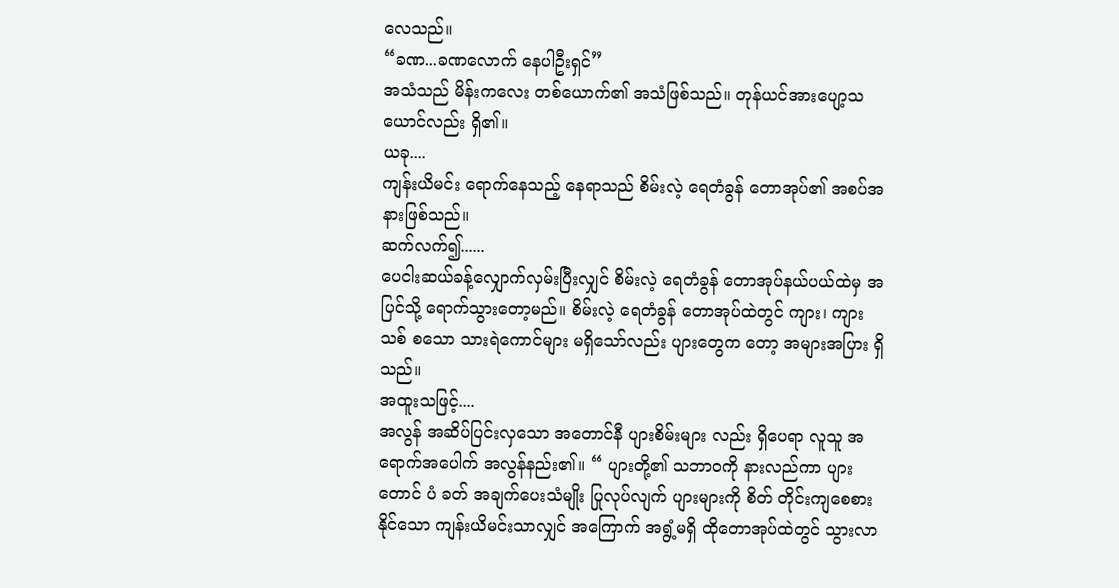လေသည်။
“ခဏ...ခဏလောက် နေပါဦးရှင်”
အသံသည် မိန်းကလေး တစ်ယောက်၏ အသံဖြစ်သည်။ တုန်ယင်အားပျော့သယောင်လည်း ရှိ၏။
ယခု....
ကျန်းယိမင်း ရောက်နေသည့် နေရာသည် စိမ်းလဲ့ ရေတံခွန် တောအုပ်၏ အစပ်အနားဖြစ်သည်။
ဆက်လက်၍......
ပေငါးဆယ်ခန့်လျှောက်လှမ်းပြီးလျှင် စိမ်းလဲ့ ရေတံခွန် တောအုပ်နယ်ပယ်ထဲမှ အပြင်သို့ ရောက်သွားတော့မည်။ စိမ်းလဲ့ ရေတံခွန် တောအုပ်ထဲတွင် ကျား၊ ကျားသစ် စသော သားရဲကောင်များ မရှိသော်လည်း ပျားတွေက တော့ အများအပြား ရှိသည်။
အထူးသဖြင့်....
အလွန် အဆိပ်ပြင်းလှသော အတောင်နီ ပျားစိမ်းများ လည်း ရှိပေရာ လူသူ အရောက်အပေါက် အလွန်နည်း၏။ “ ပျားတို့၏ သဘာဝကို နားလည်ကာ ပျားတောင် ပံ ခတ် အချက်ပေးသံမျိုး ပြုလုပ်လျက် ပျားများကို စိတ် တိုင်းကျစေစားနိုင်သော ကျန်းယိမင်းသာလျှင် အကြောက် အရွံ့မရှိ ထိုတောအုပ်ထဲတွင် သွားလာ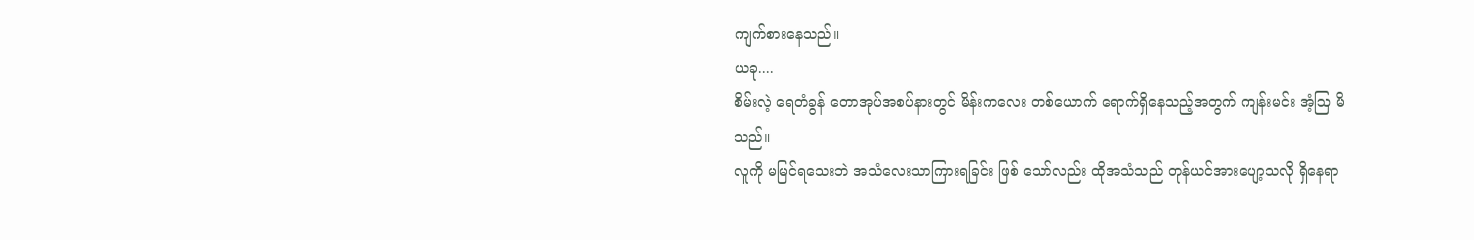ကျက်စားနေသည်။
ယခု....
စိမ်းလဲ့ ရေတံခွန် တောအုပ်အစပ်နားတွင် မိန်းကလေး တစ်ယောက် ရောက်ရှိနေသည့်အတွက် ကျန်းမင်း အံ့ဩ မိသည်။
လူကို မမြင်ရသေးဘဲ အသံလေးသာကြားရခြင်း ဖြစ် သော်လည်း ထိုအသံသည် တုန်ယင်အားပျော့သလို ရှိနေရာ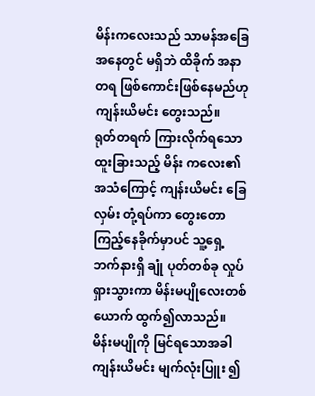မိန်းကလေးသည် သာမန်အခြေအနေတွင် မရှိဘဲ ထိခိုက် အနာတရ ဖြစ်ကောင်းဖြစ်နေမည်ဟု ကျန်းယိမင်း တွေးသည်။
ရုတ်တရက် ကြားလိုက်ရသော ထူးခြားသည့် မိန်း ကလေး၏အသံကြောင့် ကျန်းယိမင်း ခြေလှမ်း တုံ့ရပ်ကာ တွေးတော ကြည့်နေခိုက်မှာပင် သူ့ရှေ့ဘက်နားရှိ ချုံ ပုတ်တစ်ခု လှုပ်ရှားသွားကာ မိန်းမပျိုလေးတစ်ယောက် ထွက်၍လာသည်။
မိန်းမပျိုကို မြင်ရသောအခါ ကျန်းယိမင်း မျက်လုံးပြူး ၍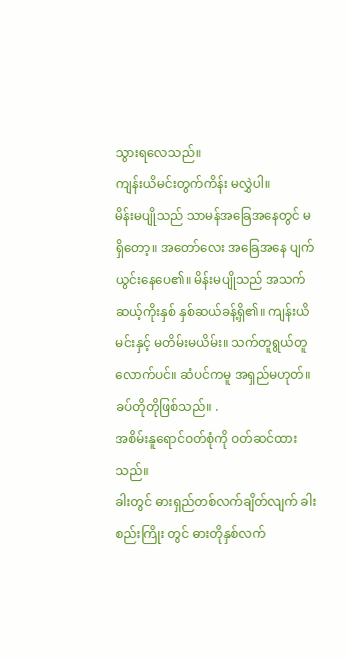သွားရလေသည်။
ကျန်းယိမင်းတွက်ကိန်း မလွှဲပါ။
မိန်းမပျိုသည် သာမန်အခြေအနေတွင် မရှိတော့။ အတော်လေး အခြေအနေ ပျက်ယွင်းနေပေ၏။ မိန်းမပျိုသည် အသက် ဆယ့်ကိုးနှစ် နှစ်ဆယ်ခန့်ရှိ၏။ ကျန်းယိမင်းနှင့် မတိမ်းမယိမ်း။ သက်တူရွယ်တူလောက်ပင်။ ဆံပင်ကမူ အရှည်မဟုတ်။ ခပ်တိုတိုဖြစ်သည်။ .
အစိမ်းနူရောင်ဝတ်စုံကို ဝတ်ဆင်ထားသည်။
ခါးတွင် ဓားရှည်တစ်လက်ချိတ်လျက် ခါးစည်းကြိုး တွင် ဓားတိုနှစ်လက်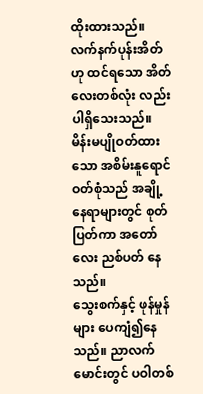ထိုးထားသည်။
လက်နက်ပုန်းအိတ်ဟု ထင်ရသော အိတ်လေးတစ်လုံး လည်း ပါရှိသေးသည်။
မိန်းမပျိုဝတ်ထားသော အစိမ်းနူရောင် ဝတ်စုံသည် အချို့နေရာများတွင် စုတ်ပြတ်ကာ အတော်လေး ညစ်ပတ် နေသည်။
သွေးစက်နှင့် ဖုန်မှုန်များ ပေကျံ၍နေသည်။ ညာလက်မောင်းတွင် ပဝါတစ်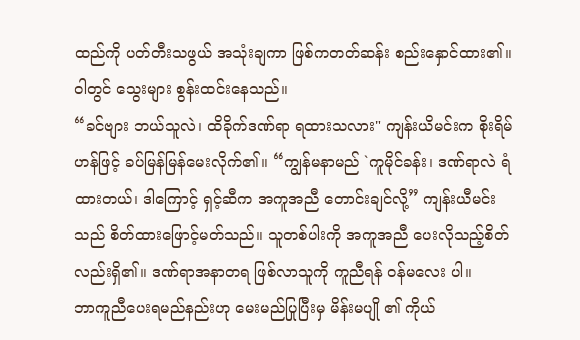ထည်ကို ပတ်တီးသဖွယ် အသုံးချကာ ဖြစ်ကတတ်ဆန်း စည်းနှောင်ထား၏။
ဝါတွင် သွေးများ စွန်းထင်းနေသည်။
“ခင်ဗျား ဘယ်သူလဲ၊ ထိခိုက်ဒဏ်ရာ ရထားသလား" ကျန်းယိမင်းက စိုးရိမ်ဟန်ဖြင့် ခပ်မြန်မြန်မေးလိုက်၏။ “ကျွန်မနာမည် `ကူမိုင်ခန်း၊ ဒဏ်ရာလဲ ရံထားတယ်၊ ဒါကြောင့် ရှင့်ဆီက အကူအညီ တောင်းချင်လို့” ကျန်းယီမင်းသည် စိတ်ထားဖြောင့်မတ်သည်။ သူတစ်ပါးကို အကူအညီ ပေးလိုသည့်စိတ်လည်းရှိ၏။ ဒဏ်ရာအနာတရ ဖြစ်လာသူကို ကူညီရန် ဝန်မလေး ပါ။
ဘာကူညီပေးရမည်နည်းဟု မေးမည်ပြုပြီးမှ မိန်းမပျို ၏ ကိုယ်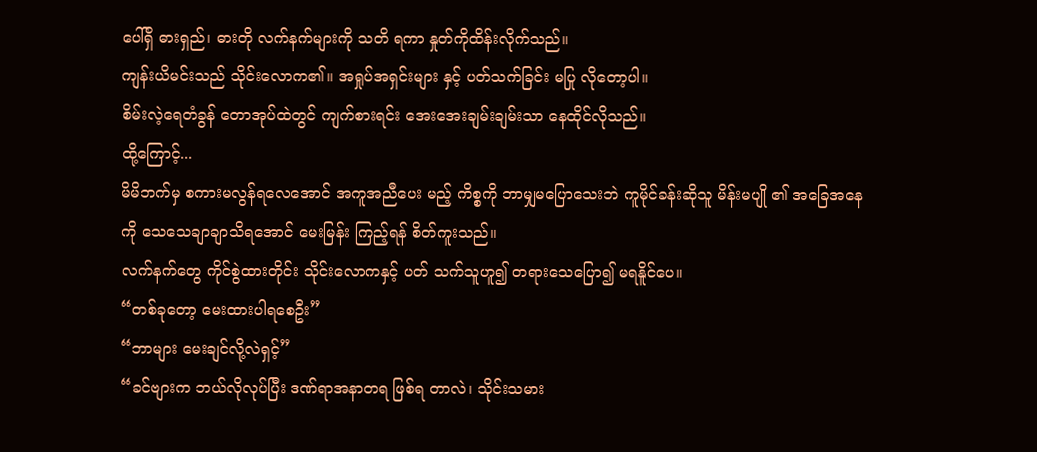ပေါ်ရှိ ဓားရှည်၊ ဓားတို လက်နက်များကို သတိ ရကာ နှုတ်ကိုထိန်းလိုက်သည်။
ကျန်းယိမင်းသည် သိုင်းလောက၏။ အရှုပ်အရှင်းများ နှင့် ပတ်သက်ခြင်း မပြု လိုတော့ပါ။
စိမ်းလဲ့ရေတံခွန် တောအုပ်ထဲတွင် ကျက်စားရင်း အေးအေးချမ်းချမ်းသာ နေထိုင်လိုသည်။
ထို့ကြောင့်...
မိမိဘက်မှ စကားမလွန်ရလေအောင် အကူအညီပေး မည့် ကိစ္စကို ဘာမျှမပြောသေးဘဲ ကူမိုင်ခန်းဆိုသူ မိန်းမပျို ၏ အခြေအနေကို သေသေချာချာသိရအောင် မေးမြန်း ကြည့်ရန် စိတ်ကူးသည်။
လက်နက်တွေ ကိုင်စွဲထားတိုင်း သိုင်းလောကနှင့် ပတ် သက်သူဟူ၍ တရားသေပြော၍ မရနိူင်ပေ။
“တစ်ခုတော့ မေးထားပါရစေဦး”
“ဘာများ မေးချင်လို့လဲရှင့်”
“ခင်ဗျားက ဘယ်လိုလုပ်ပြီး ဒဏ်ရာအနာတရ ဖြစ်ရ တာလဲ၊ သိုင်းသမား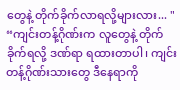တွေနဲ့ တိုက်ခိုက်လာရလို့များလား... "
“ကျင်းတန့်ဂိုဏ်းက လူတွေနဲ့ တိုက်ခိုက်ရလို့ ဒဏ်ရာ ရထားတာပါ၊ ကျင်းတန့်ဂိုဏ်းသားတွေ ဒီနေရာကို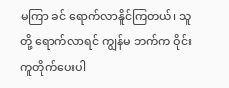မကြာ ခင် ရောက်လာနိူင်ကြတယ်၊ သူတို့ ရောက်လာရင် ကျွန်မ ဘက်က ဝိုင်းကူတိုက်ပေးပါ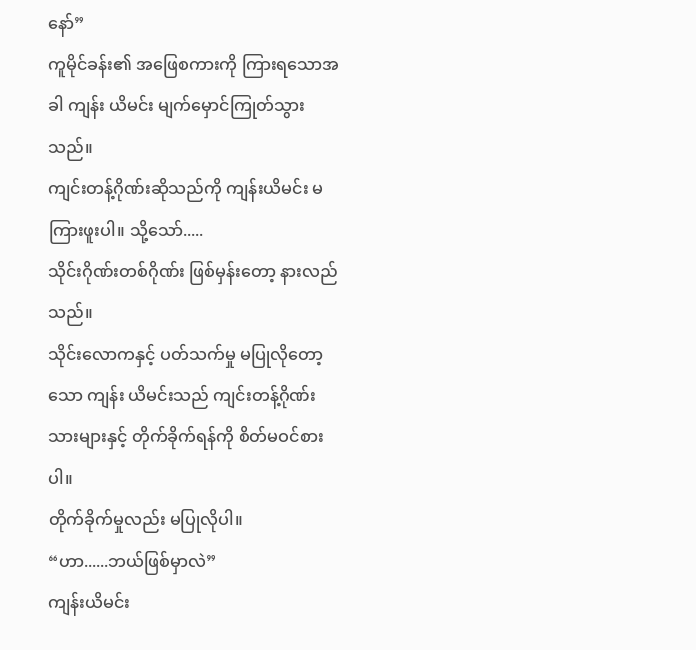နော်”
ကူမိုင်ခန်း၏ အဖြေစကားကို ကြားရသောအခါ ကျန်း ယိမင်း မျက်မှောင်ကြုတ်သွားသည်။
ကျင်းတန့်ဂိုဏ်းဆိုသည်ကို ကျန်းယိမင်း မကြားဖူးပါ။ သို့သော်.....
သိုင်းဂိုဏ်းတစ်ဂိုဏ်း ဖြစ်မှန်းတော့ နားလည်သည်။
သိုင်းလောကနှင့် ပတ်သက်မှု မပြုလိုတော့သော ကျန်း ယိမင်းသည် ကျင်းတန့်ဂိုဏ်းသားများနှင့် တိုက်ခိုက်ရန်ကို စိတ်မဝင်စားပါ။
တိုက်ခိုက်မှုလည်း မပြုလိုပါ။
“ဟာ......ဘယ်ဖြစ်မှာလဲ”
ကျန်းယိမင်း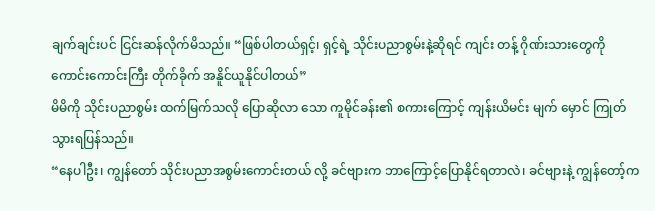ချက်ချင်းပင် ငြင်းဆန်လိုက်မိသည်။ “ဖြစ်ပါတယ်ရှင့်၊ ရှင့်ရဲ့ သိုင်းပညာစွမ်းနဲ့ဆိုရင် ကျင်း တန့် ဂိုဏ်းသားတွေကို ကောင်းကောင်းကြီး တိုက်ခိုက် အနိူင်ယူနိုင်ပါတယ်”
မိမိကို သိုင်းပညာစွမ်း ထက်မြက်သလို ပြောဆိုလာ သော ကူမိုင်ခန်း၏ စကားကြောင့် ကျန်းယိမင်း မျက် မှောင် ကြုတ်သွားရပြန်သည်။
“နေပါဦး၊ ကျွန်တော် သိုင်းပညာအစွမ်းကောင်းတယ် လို့ ခင်ဗျားက ဘာကြောင့်ပြောနိုင်ရတာလဲ၊ ခင်ဗျားနဲ့ ကျွန်တော့်က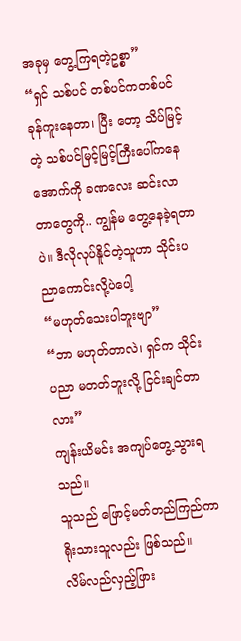အခုမှ တွေ့ကြရတဲ့ဥစ္စာ”
“ရှင် သစ်ပင် တစ်ပင်ကတစ်ပင် ခုန်ကူးနေတာ၊ ပြီး တော့ သိပ်မြင့်တဲ့ သစ်ပင်မြင့်မြင့်ကြီးပေါ်ကနေ အောက်ကို ခဏလေး ဆင်းလာတာတွေကို.. ကျွန်မ တွေ့နေခဲ့ရတာပဲ။ ဒီလိုလုပ်နိူင်တဲ့သူဟာ သိုင်းပညာကောင်းလို့ပဲပေါ့
“မဟုတ်သေးပါဘူးဗျာ”
“ဘာ မဟုတ်တာလဲ၊ ရှင်က သိုင်းပညာ မတတ်ဘူးလို့ ငြင်းချင်တာလား”
ကျန်းယိမင်း အကျပ်တွေ့သွားရသည်။
သူသည် ဖြောင့်မတ်တည်ကြည်ကာ ရိုးသားသူလည်း ဖြစ်သည်။
လိမ်လည်လှည့်ဖြား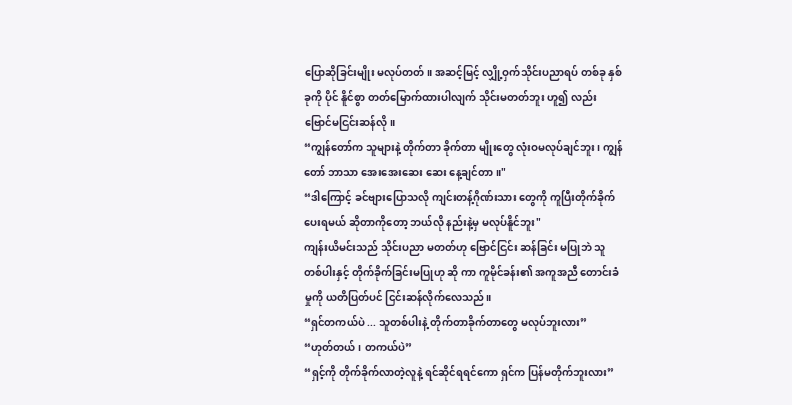ပြောဆိုခြင်းမျိုး မလုပ်တတ်။ အဆင့်မြင့် လျှို့ဝှက်သိုင်းပညာရပ် တစ်ခု နှစ်ခုကို ပိုင် နိူင်စွာ တတ်မြောက်ထားပါလျက် သိုင်းမတတ်ဘူး ဟူ၍ လည်း ဗြောင်မငြင်းဆန်လို။
“ကျွန်တော်က သူများနဲ့ တိုက်တာ ခိုက်တာ မျိုးတွေ လုံးဝမလုပ်ချင်ဘူး၊ ကျွန်တော် ဘာသာ အေးအေးဆေး ဆေး နေ့ချင်တာ။"
“ဒါကြောင့် ခင်ဗျားပြောသလို ကျင်းတန့်ဂိုဏ်းသား တွေကို ကူပြီးတိုက်ခိုက်ပေးရမယ် ဆိုတာကိုတော့ ဘယ်လို နည်းနဲ့မှ မလုပ်နိူင်ဘူး"
ကျန်းယိမင်းသည် သိုင်းပညာ မတတ်ဟု ဗြောင်ငြင်း ဆန်ခြင်း မပြုဘဲ သူတစ်ပါးနှင့် တိုက်ခိုက်ခြင်းမပြုဟု ဆို ကာ ကူမိုင်ခန်း၏ အကူအညီ တောင်းခံမှုကို ယတိပြတ်ပင် ငြင်းဆန်လိုက်လေသည်။
“ရှင်တကယ်ပဲ ... သူတစ်ပါးနဲ့ တိုက်တာခိုက်တာတွေ မလုပ်ဘူးလား”
“ဟုတ်တယ်၊ တကယ်ပဲ”
“ရှင့်ကို တိုက်ခိုက်လာတဲ့လူနဲ့ ရင်ဆိုင်ရရင်ကော ရှင်က ပြန်မတိုက်ဘူးလား”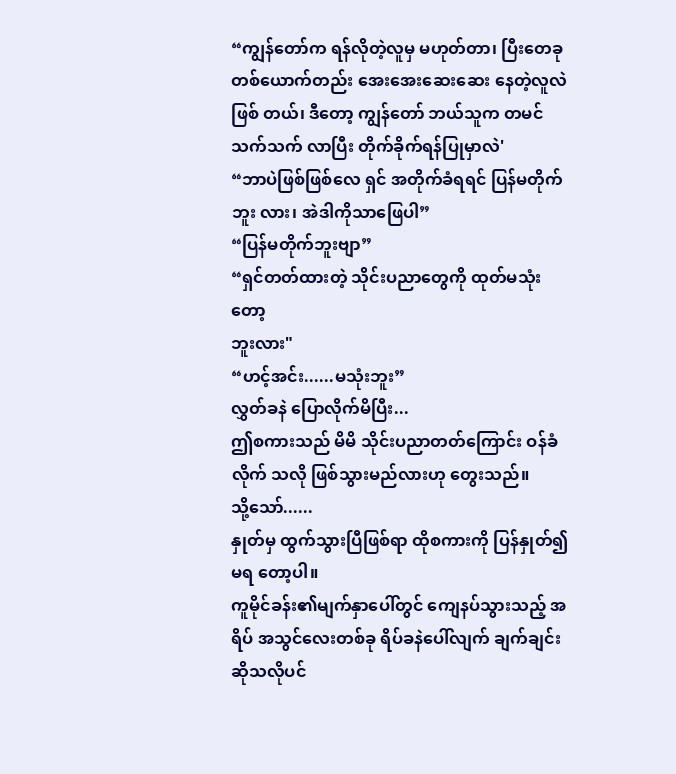“ကျွန်တော်က ရန်လိုတဲ့လူမှ မဟုတ်တာ၊ ပြီးတေခု တစ်ယောက်တည်း အေးအေးဆေးဆေး နေတဲ့လူလဲ ဖြစ် တယ်၊ ဒီတော့ ကျွန်တော် ဘယ်သူက တမင်သက်သက် လာပြီး တိုက်ခိုက်ရန်ပြုမှာလဲ'
“ဘာပဲဖြစ်ဖြစ်လေ ရှင် အတိုက်ခံရရင် ပြန်မတိုက်ဘူး လား၊ အဲဒါကိုသာဖြေပါ”
“ပြန်မတိုက်ဘူးဗျာ”
“ရှင်တတ်ထားတဲ့ သိုင်းပညာတွေကို ထုတ်မသုံးတော့
ဘူးလား"
“ဟင့်အင်း......မသုံးဘူး”
လွှတ်ခနဲ ပြောလိုက်မိပြီး...
ဤစကားသည် မိမိ သိုင်းပညာတတ်ကြောင်း ဝန်ခံလိုက် သလို ဖြစ်သွားမည်လားဟု တွေးသည်။
သို့သော်......
နှုတ်မှ ထွက်သွားပြီဖြစ်ရာ ထိုစကားကို ပြန်နှုတ်၍ မရ တော့ပါ။
ကူမိုင်ခန်း၏မျက်နှာပေါ်တွင် ကျေနပ်သွားသည့် အရိပ် အသွင်လေးတစ်ခု ရိပ်ခနဲပေါ်လျက် ချက်ချင်း ဆိုသလိုပင်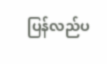ပြန်လည်ပ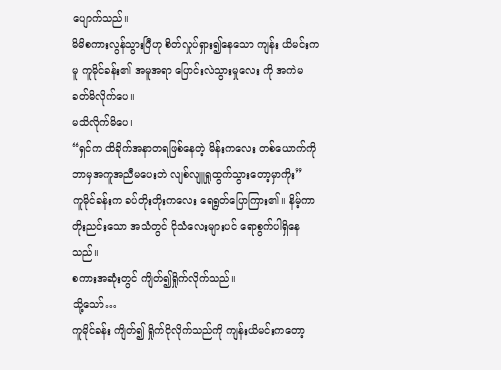ပျောက်သည်။
မိမိစကားလွန်သွားပြီဟု စိတ်လှုပ်ရှား၍နေသော ကျန်း ယိမင်းကမူ ကူမိုင်ခန်း၏ အမူအရာ ပြောင်းလဲသွားမှုလေး ကို အကဲမခတ်မိလိုက်ပေ။
မသိလိုက်မိပေ၊
“ရှင်က ထိခိုက်အနာတရဖြစ်နေတဲ့ မိန်းကလေး တစ်ယောက်ကို ဘာမှအကူအညီမပေးဘဲ လျစ်လျူရှုထွက်သွားတော့မှာကိုး”
ကူမိုင်ခန်းက ခပ်တိုးတိုးကလေး ရေရွတ်ပြောကြား၏။ နိမ့်ကာတိုးညင်းသော အသံတွင် ငိုသံလေးများပင် ရောစွက်ပါရှိနေသည်။
စကားအဆုံးတွင် ကျိတ်၍ရှိုက်လိုက်သည်။
သို့သော်…
ကူမိုင်ခန်း ကျိတ်၍ ရှိုက်ငိုလိုက်သည်ကို ကျန်းယိမင်းကတော့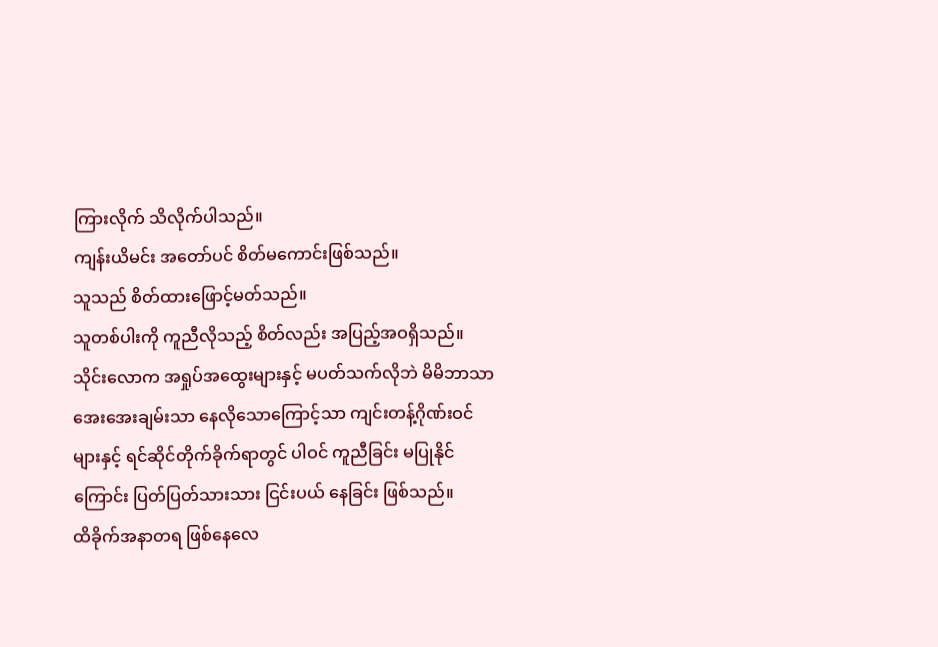ကြားလိုက် သိလိုက်ပါသည်။
ကျန်းယိမင်း အတော်ပင် စိတ်မကောင်းဖြစ်သည်။
သူသည် စိတ်ထားဖြောင့်မတ်သည်။
သူတစ်ပါးကို ကူညီလိုသည့် စိတ်လည်း အပြည့်အဝရှိသည်။
သိုင်းလောက အရှုပ်အထွေးများနှင့် မပတ်သက်လိုဘဲ မိမိဘာသာ အေးအေးချမ်းသာ နေလိုသောကြောင့်သာ ကျင်းတန့်ဂိုဏ်းဝင်များနှင့် ရင်ဆိုင်တိုက်ခိုက်ရာတွင် ပါဝင် ကူညီခြင်း မပြုနိုင်ကြောင်း ပြတ်ပြတ်သားသား ငြင်းပယ် နေခြင်း ဖြစ်သည်။
ထိခိုက်အနာတရ ဖြစ်နေလေ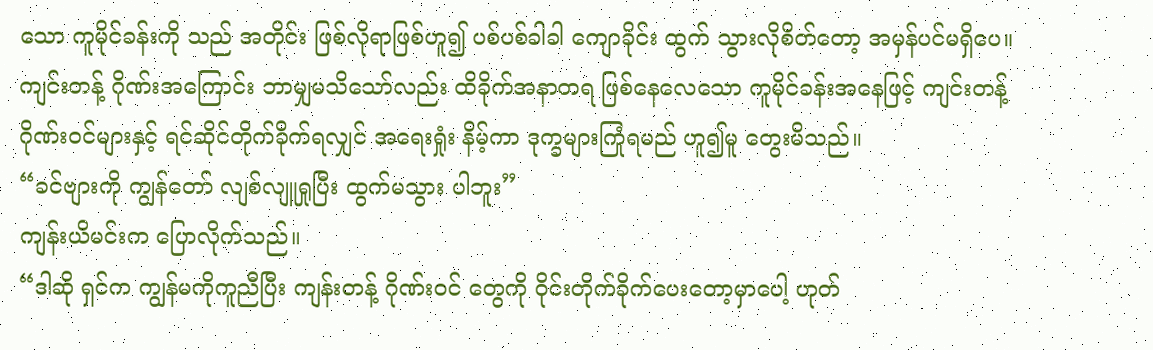သော ကူမိုင်ခန်းကို သည် အတိုင်း ဖြစ်လိုရာဖြစ်ဟူ၍ ပစ်ပစ်ခါခါ ကျောခိုင်း ထွက် သွားလိုစိတ်တော့ အမှန်ပင်မရှိပေ။
ကျင်းတန့် ဂိုဏ်းအကြောင်း ဘာမျှမသိသော်လည်း ထိခိုက်အနာတရ ဖြစ်နေလေသော ကူမိုင်ခန်းအနေဖြင့် ကျင်းတန့် ဂိုဏ်းဝင်များနှင့် ရင်ဆိုင်တိုက်ခိုက်ရလျှင် အရေးရှုံး နိမ့်ကာ ဒုက္ခများကြုံရမည် ဟူ၍မူ တွေးမိသည်။
“ခင်ဗျားကို ကျွန်တော် လျစ်လျူရှုပြီး ထွက်မသွား ပါဘူး”
ကျန်းယိမင်းက ပြောလိုက်သည်။
“ဒါဆို ရှင်က ကျွန်မကိုကူညီပြီး ကျန်းတန့် ဂိုဏ်းဝင် တွေကို ဝိုင်းတိုက်ခိုက်ပေးတော့မှာပေါ့ ဟုတ်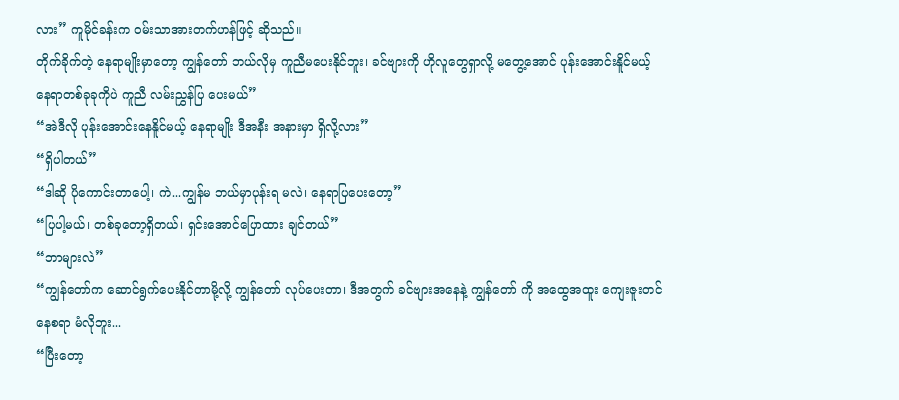လား” ကူမိုင်ခန်းက ဝမ်းသာအားတက်ဟန်ဖြင့် ဆိုသည်။
တိုက်ခိုက်တဲ့ နေရာမျိုးမှာတော့ ကျွန်တော် ဘယ်လိုမှ ကူညီမပေးနိုင်ဘူး၊ ခင်ဗျားကို ဟိုလူတွေရှာလို့ မတွေ့အောင် ပုန်းအောင်းနိူင်မယ့် နေရာတစ်ခုခုကိုပဲ ကူညီ လမ်းညွှန်ပြ ပေးမယ်”
“အဲဒီလို ပုန်းအောင်းနေနိူင်မယ့် နေရာမျိုး ဒီအနီး အနားမှာ ရှိလို့လား”
“ရှိပါတယ်”
“ဒါဆို ပိုကောင်းတာပေါ့၊ ကဲ...ကျွန်မ ဘယ်မှာပုန်းရ မလဲ၊ နေရာပြပေးတော့”
“ပြပါ့မယ်၊ တစ်ခုတော့ရှိတယ်၊ ရှင်းအောင်ပြောထား ချင်တယ်”
“ဘာများလဲ”
“ကျွန်တော်က ဆောင်ရွက်ပေးနိုင်တာမို့လို့ ကျွန်တော် လုပ်ပေးတာ၊ ဒီအတွက် ခင်ဗျားအနေနဲ့ ကျွန်တော် ကို အထွေအထူး ကျေးဇူးတင်နေစရာ မံလိုဘူး...
“ပြီးတော့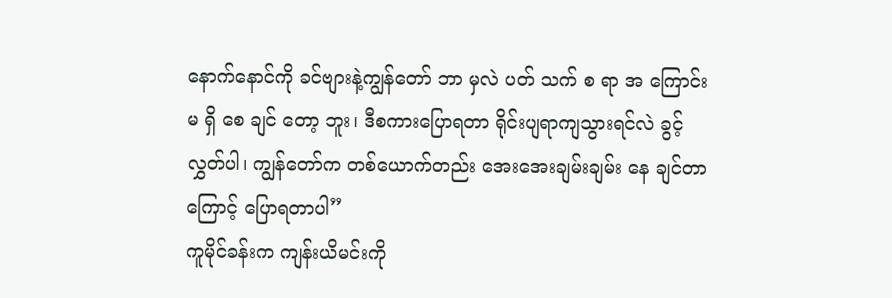နောက်နောင်ကို ခင်ဗျားနဲ့ကျွန်တော် ဘာ မှလဲ ပတ် သက် စ ရာ အ ကြောင်း မ ရှိ စေ ချင် တော့ ဘူး၊ ဒီစကားပြောရတာ ရိုင်းပျရာကျသွားရင်လဲ ခွင့်လွှတ်ပါ၊ ကျွန်တော်က တစ်ယောက်တည်း အေးအေးချမ်းချမ်း နေ ချင်တာကြောင့် ပြောရတာပါ”
ကူမိုင်ခန်းက ကျန်းယိမင်းကို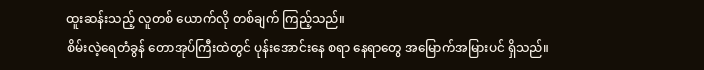ထူးဆန်းသည့် လူတစ် ယောက်လို တစ်ချက် ကြည့်သည်။
စိမ်းလဲ့ရေတံခွန် တောအုပ်ကြီးထဲတွင် ပုန်းအောင်းနေ စရာ နေရာတွေ အမြောက်အမြားပင် ရှိသည်။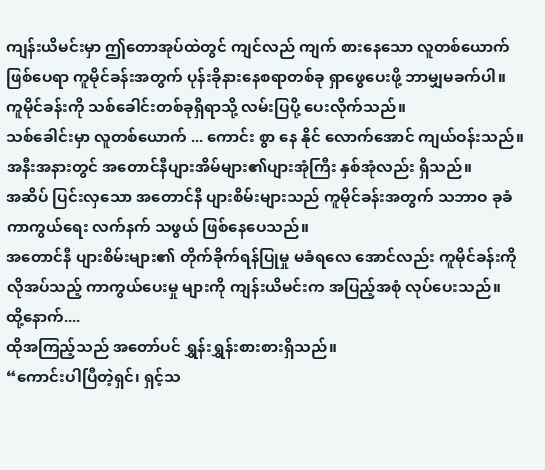ကျန်းယိမင်းမှာ ဤတောအုပ်ထဲတွင် ကျင်လည် ကျက် စားနေသော လူတစ်ယောက်ဖြစ်ပေရာ ကူမိုင်ခန်းအတွက် ပုန်းခိုနားနေစရာတစ်ခု ရှာဖွေပေးဖို့ ဘာမျှမခက်ပါ။ ကူမိုင်ခန်းကို သစ်ခေါင်းတစ်ခုရှိရာသို့ လမ်းပြပို့ ပေးလိုက်သည်။
သစ်ခေါင်းမှာ လူတစ်ယောက် ... ကောင်း စွာ နေ နိုင် လောက်အောင် ကျယ်ဝန်းသည်။
အနီးအနားတွင် အတောင်နီပျားအိမ်များ၏ပျားအုံကြီး နှစ်အုံလည်း ရှိသည်။
အဆိပ် ပြင်းလှသော အတောင်နီ ပျားစိမ်းများသည် ကူမိုင်ခန်းအတွက် သဘာဝ ခုခံကာကွယ်ရေး လက်နက် သဖွယ် ဖြစ်နေပေသည်။
အတောင်နီ ပျားစိမ်းများ၏ တိုက်ခိုက်ရန်ပြုမှု မခံရလေ အောင်လည်း ကူမိုင်ခန်းကို လိုအပ်သည့် ကာကွယ်ပေးမှု များကို ကျန်းယိမင်းက အပြည့်အစုံ လုပ်ပေးသည်။
ထို့နောက်....
ထိုအကြည့်သည် အတော်ပင် ရွှန်းရွှန်းစားစားရှိသည်။
“ကောင်းပါပြီတဲ့ရှင်၊ ရှင့်သ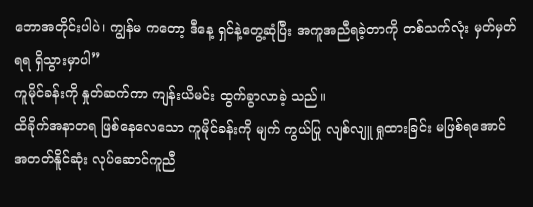ဘောအတိုင်းပါပဲ၊ ကျွန်မ ကတော့ ဒီနေ့ ရှင်နဲ့တွေ့ဆုံပြီး အကူအညီရခဲ့တာကို တစ်သက်လုံး မှတ်မှတ်ရရ ရှိသွားမှာပါ”
ကူမိုင်ခန်းကို နှုတ်ဆက်ကာ ကျန်းယိမင်း ထွက်ခွာလာခဲ့ သည်။
ထိခိုက်အနာတရ ဖြစ်နေလေသော ကူမိုင်ခန်းကို မျက် ကွယ်ပြု လျစ်လျူ ရှုထားခြင်း မဖြစ်ရအောင် အတတ်နိူင်ဆုံး လုပ်ဆောင်ကူညီ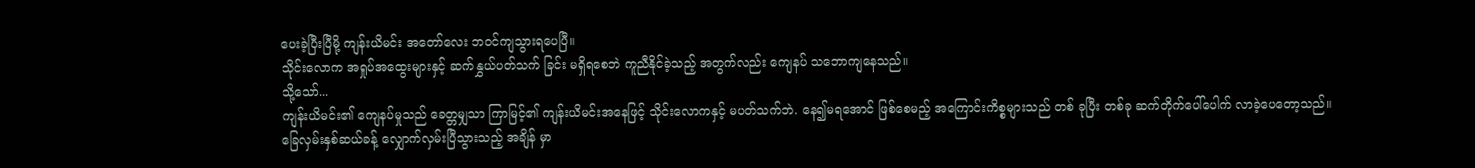ပေးခဲ့ပြီးပြီမို့ ကျန်းယိမင်း အတော်လေး ဘဝင်ကျသွားရပေပြီ။
သိုင်းလောက အရှုပ်အထွေးများနှင့် ဆက်နွှယ်ပတ်သက် ခြင်း မရှိရစေဘဲ ကူညီနိုင်ခဲ့သည့် အတွက်လည်း ကျေနပ် သဘောကျနေသည်။
သို့သော်...
ကျန်းယိမင်း၏ ကျေနပ်မှုသည် ခေတ္တမျှသာ ကြာမြင့်၏ ကျန်းယိမင်းအနေဖြင့် သိုင်းလောကနှင့် မပတ်သက်ဘဲ. နေ၍မရအောင် ဖြစ်စေမည့် အကြောင်းကိစ္စများသည် တစ် ခုပြီး တစ်ခု ဆက်တိုက်ပေါ်ပေါက် လာခဲ့ပေတော့သည်။
ခြေလှမ်းနှစ်ဆယ်ခန့် လျှောက်လှမ်းပြီသွားသည့် အချိန် မှာ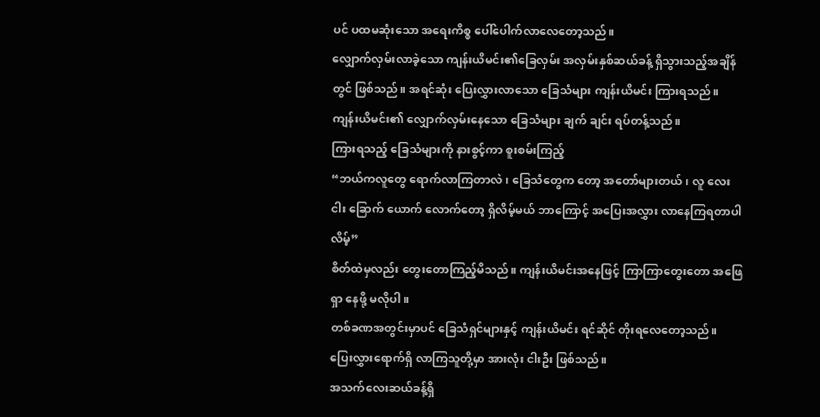ပင် ပထမဆုံးသော အရေးကိစ္စ ပေါ်ပေါက်လာလေတော့သည်။
လျှောက်လှမ်းလာခဲ့သော ကျန်းယိမင်း၏ခြေလှမ်း အလှမ်းနှစ်ဆယ်ခန့် ရှိသွားသည့်အချိန်တွင် ဖြစ်သည်။ အရင်ဆုံး ပြေးလွှားလာသော ခြေသံများ ကျန်းယိမင်း ကြားရသည်။
ကျန်းယိမင်း၏ လျှောက်လှမ်းနေသော ခြေသံများ ချက် ချင်း ရပ်တန့်သည်။
ကြားရသည့် ခြေသံများကို နားစွင့်ကာ စူးစမ်းကြည့်
“ဘယ်ကလူတွေ ရောက်လာကြတာလဲ၊ ခြေသံတွေက တော့ အတော်များတယ်၊ လူ လေး ငါး ခြောက် ယောက် လောက်တော့ ရှိလိမ့်မယ် ဘာကြောင့် အပြေးအလွှား လာနေကြရတာပါလိမ့်”
စိတ်ထဲမှလည်း တွေးတောကြည့်မိသည်။ ကျန်းယိမင်းအနေဖြင့် ကြာကြာတွေးတော အဖြေရှာ နေဖို့ မလိုပါ။
တစ်ခဏအတွင်းမှာပင် ခြေသံရှင်များနှင့် ကျန်းယိမင်း ရင်ဆိုင် တိုးရလေတော့သည်။
ပြေးလွှားရောက်ရှိ လာကြသူတို့မှာ အားလုံး ငါးဦး ဖြစ်သည်။
အသက်လေးဆယ်ခန့်ရှိ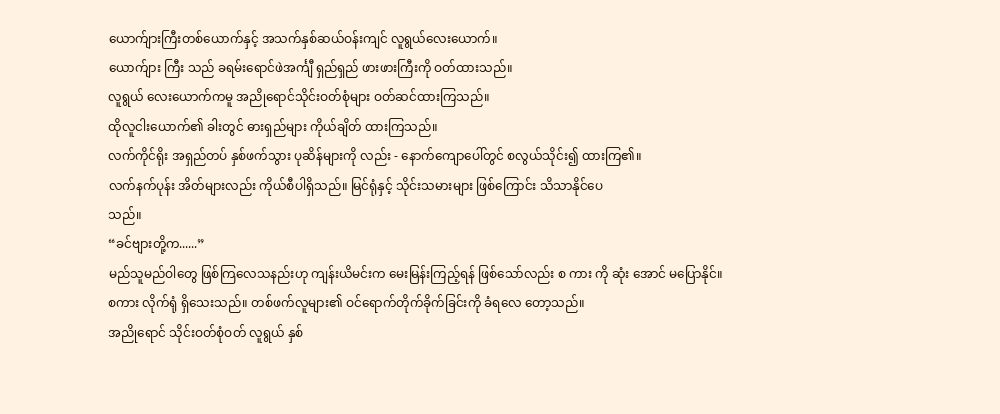ယောက်ျားကြီးတစ်ယောက်နှင့် အသက်နှစ်ဆယ်ဝန်းကျင် လူရွယ်လေးယောက်။
ယောက်ျား ကြီး သည် ခရမ်းရောင်ဖဲအင်္ကျီ ရှည်ရှည် ဖားဖားကြီးကို ဝတ်ထားသည်။
လူရွယ် လေးယောက်ကမူ အညိုရောင်သိုင်းဝတ်စုံများ ဝတ်ဆင်ထားကြသည်။
ထိုလူငါးယောက်၏ ခါးတွင် ဓားရှည်များ ကိုယ်ချိတ် ထားကြသည်။
လက်ကိုင်ရိုး အရှည်တပ် နှစ်ဖက်သွား ပုဆိန်များကို လည်း - နောက်ကျောပေါ်တွင် စလွယ်သိုင်း၍ ထားကြ၏။
လက်နက်ပုန်း အိတ်များလည်း ကိုယ်စီပါရှိသည်။ မြင်ရုံနှင့် သိုင်းသမားများ ဖြစ်ကြောင်း သိသာနိုင်ပေ
သည်။
“ခင်ဗျားတို့က......”
မည်သူမည်ဝါတွေ ဖြစ်ကြလေသနည်းဟု ကျန်းယိမင်းက မေးမြန်းကြည့်ရန် ဖြစ်သော်လည်း စ ကား ကို ဆုံး အောင် မပြောနိုင်။
စကား လိုက်ရုံ ရှိသေးသည်။ တစ်ဖက်လူများ၏ ဝင်ရောက်တိုက်ခိုက်ခြင်းကို ခံရလေ တော့သည်။
အညိုရောင် သိုင်းဝတ်စုံဝတ် လူရွယ် နှစ်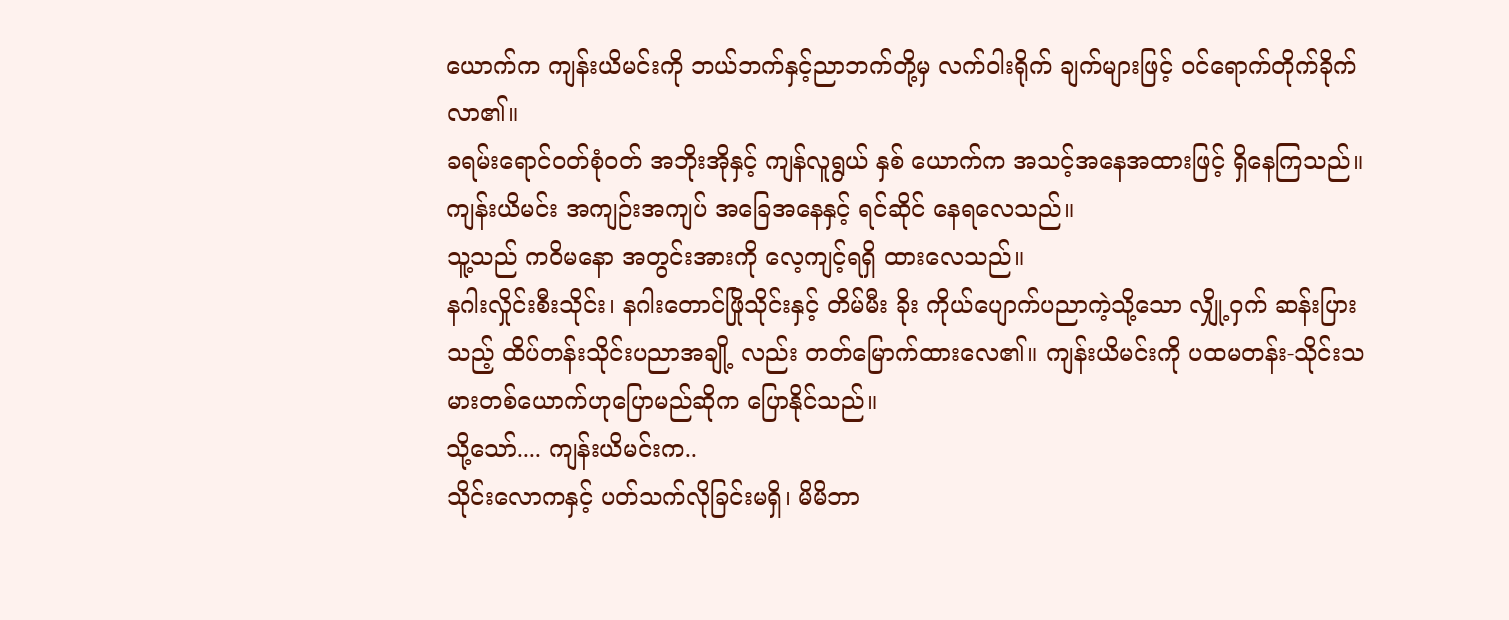ယောက်က ကျန်းယိမင်းကို ဘယ်ဘက်နှင့်ညာဘက်တို့မှ လက်ဝါးရိုက် ချက်များဖြင့် ဝင်ရောက်တိုက်ခိုက်လာ၏။
ခရမ်းရောင်ဝတ်စုံဝတ် အဘိုးအိုနှင့် ကျန်လူရွယ် နှစ် ယောက်က အသင့်အနေအထားဖြင့် ရှိနေကြသည်။
ကျန်းယိမင်း အကျဉ်းအကျပ် အခြေအနေနှင့် ရင်ဆိုင် နေရလေသည်။
သူ့သည် ကဝိမနော အတွင်းအားကို လေ့ကျင့်ရရှိ ထားလေသည်။
နဂါးလှိုင်းစီးသိုင်း၊ နဂါးတောင်ဖြိုသိုင်းနှင့် တိမ်မီး ခိုး ကိုယ်ပျောက်ပညာကဲ့သို့သော လျှို့ဝှက် ဆန်းပြားသည့် ထိပ်တန်းသိုင်းပညာအချို့ လည်း တတ်မြောက်ထားလေ၏။ ကျန်းယိမင်းကို ပထမတန်း-သိုင်းသမားတစ်ယောက်ဟုပြောမည်ဆိုက ပြောနိုင်သည်။
သို့သော်.... ကျန်းယိမင်းက..
သိုင်းလောကနှင့် ပတ်သက်လိုခြင်းမရှိ၊ မိမိဘာ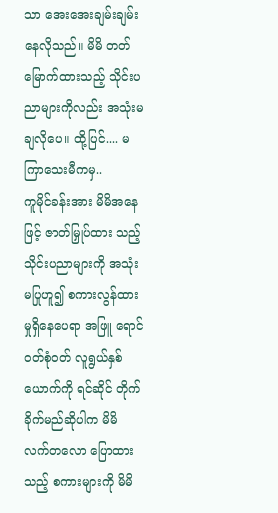သာ အေးအေးချမ်းချမ်း နေလိုသည်။ မိမိ တတ်မြောက်ထားသည့် သိုင်းပညာများကိုလည်း အသုံးမချလိုပေ။ ထို့ပြင်.... မကြာသေးမီကမှ..
ကူမိုင်ခန်းအား မိမိအနေဖြင့် ဇာတ်မြှုပ်ထား သည့် သိုင်းပညာများကို အသုံးမပြုဟူ၍ စကားလွန်ထားမှုရှိနေပေရာ အဖြူ ရောင်ဝတ်စုံဝတ် လူရွယ်နှစ်ယောက်ကို ရင်ဆိုင် တိုက်ခိုက်မည်ဆိုပါက မိမိ လက်တလော ပြောထားသည့် စကားများကို မိမိ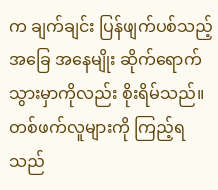က ချက်ချင်း ပြန်ဖျက်ပစ်သည့် အခြေ အနေမျိုး ဆိုက်ရောက်သွားမှာကိုလည်း စိုးရိမ်သည်။
တစ်ဖက်လူများကို ကြည့်ရသည်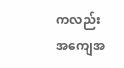ကလည်း အကျေအ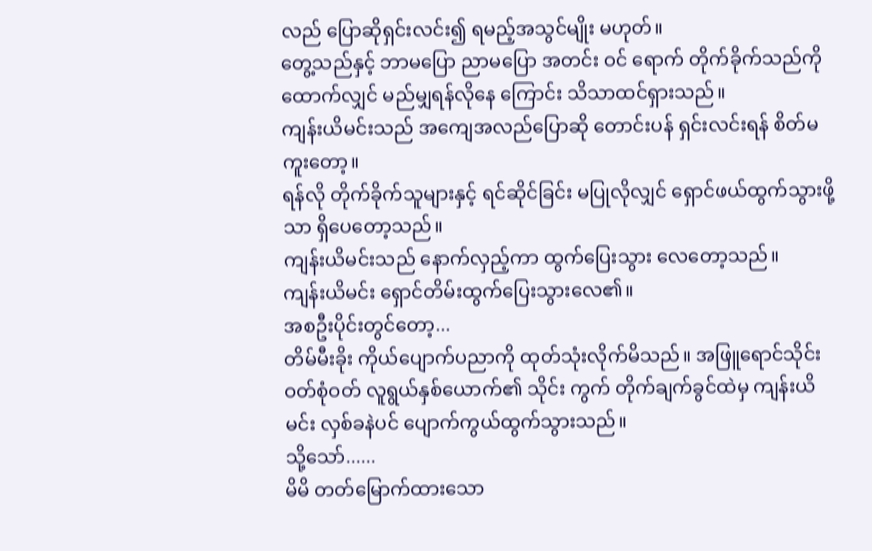လည် ပြောဆိုရှင်းလင်း၍ ရမည့်အသွင်မျိုး မဟုတ်။
တွေ့သည်နှင့် ဘာမပြော ညာမပြော အတင်း ဝင် ရောက် တိုက်ခိုက်သည်ကို ထောက်လျှင် မည်မျှရန်လိုနေ ကြောင်း သိသာထင်ရှားသည်။
ကျန်းယိမင်းသည် အကျေအလည်ပြောဆို တောင်းပန် ရှင်းလင်းရန် စိတ်မကူးတော့။
ရန်လို တိုက်ခိုက်သူများနှင့် ရင်ဆိုင်ခြင်း မပြုလိုလျှင် ရှောင်ဖယ်ထွက်သွားဖို့သာ ရှိပေတော့သည်။
ကျန်းယိမင်းသည် နောက်လှည့်ကာ ထွက်ပြေးသွား လေတော့သည်။
ကျန်းယိမင်း ရှောင်တိမ်းထွက်ပြေးသွားလေ၏။
အစဦးပိုင်းတွင်တော့...
တိမ်မီးခိုး ကိုယ်ပျောက်ပညာကို ထုတ်သုံးလိုက်မိသည်။ အဖြူရောင်သိုင်းဝတ်စုံဝတ် လူရွယ်နှစ်ယောက်၏ သိုင်း ကွက် တိုက်ချက်ခွင်ထဲမှ ကျန်းယိမင်း လှစ်ခနဲပင် ပျောက်ကွယ်ထွက်သွားသည်။
သို့သော်......
မိမိ တတ်မြောက်ထားသော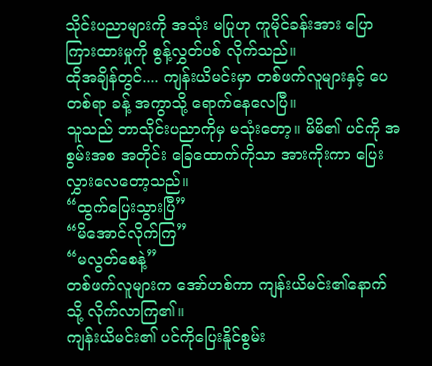သိုင်းပညာများကို အသုံး မပြုဟု ကူမိုင်ခန်းအား ပြောကြားထားမှုကို စွန့်လွှတ်ပစ် လိုက်သည်။
ထိုအချိန်တွင်.... ကျန်းယိမင်းမှာ တစ်ဖက်လူများနှင့် ပေတစ်ရာ ခန့် အကွာသို့ ရောက်နေလေပြီ။
သူသည် ဘာသိုင်းပညာကိုမှ မသုံးတော့။ မိမိ၏ ပင်ကို အစွမ်းအစ အတိုင်း ခြေထောက်ကိုသာ အားကိုးကာ ပြေးလွှားလေတော့သည်။
“ထွက်ပြေးသွားပြီ”
“မိအောင်လိုက်ကြ”
“မလွတ်စေနဲ့”
တစ်ဖက်လူများက အော်ဟစ်ကာ ကျန်းယိမင်း၏နောက် သို့ လိုက်လာကြ၏။
ကျန်းယိမင်း၏ ပင်ကိုပြေးနိူင်စွမ်း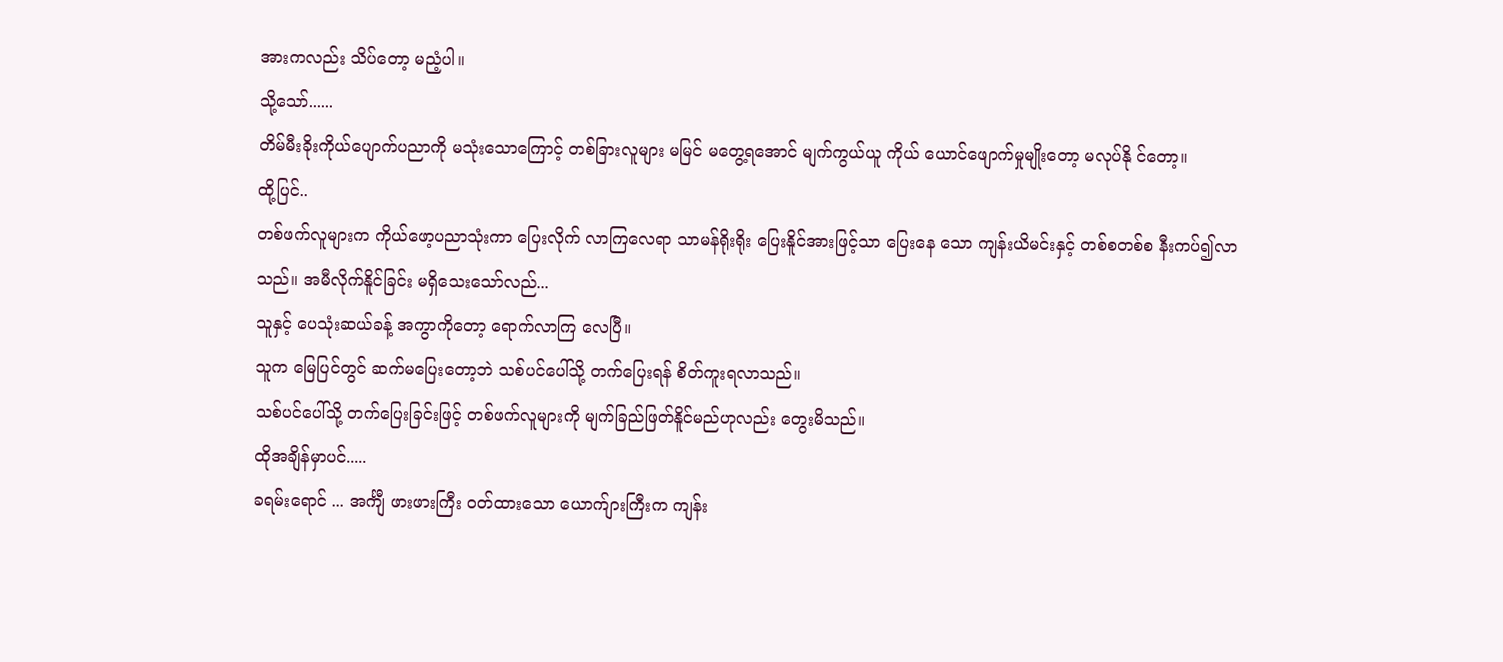အားကလည်း သိပ်တော့ မညံ့ပါ။
သို့သော်......
တိမ်မီးခိုးကိုယ်ပျောက်ပညာကို မသုံးသောကြောင့် တစ်ခြားလူများ မမြင် မတွေ့ရအောင် မျက်ကွယ်ယူ ကိုယ် ယောင်ဖျောက်မှုမျိုးတော့ မလုပ်နို င်တော့။
ထို့ပြင်..
တစ်ဖက်လူများက ကိုယ်ဖော့ပညာသုံးကာ ပြေးလိုက် လာကြလေရာ သာမန်ရိုးရိုး ပြေးနိူင်အားဖြင့်သာ ပြေးနေ သော ကျန်းယိမင်းနှင့် တစ်စတစ်စ နီးကပ်၍လာသည်။ အမီလိုက်နိူင်ခြင်း မရှိသေးသော်လည်...
သူနှင့် ပေသုံးဆယ်ခန့် အကွာကိုတော့ ရောက်လာကြ လေပြီ။
သူက မြေပြင်တွင် ဆက်မပြေးတော့ဘဲ သစ်ပင်ပေါ်သို့ တက်ပြေးရန် စိတ်ကူးရလာသည်။
သစ်ပင်ပေါ်သို့ တက်ပြေးခြင်းဖြင့် တစ်ဖက်လူများကို မျက်ခြည်ဖြတ်နိူင်မည်ဟုလည်း တွေးမိသည်။
ထိုအချိန်မှာပင်.....
ခရမ်းရောင် ... အင်္ကျီ ဖားဖားကြီး ဝတ်ထားသော ယောက်ျားကြီးက ကျန်း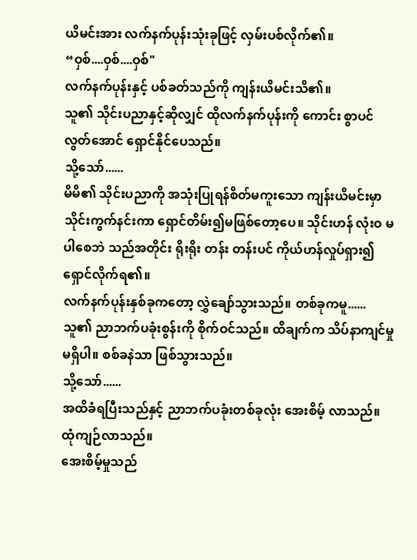ယိမင်းအား လက်နက်ပုန်းသုံးခုဖြင့် လှမ်းပစ်လိုက်၏။
“ဝှစ်....ဝှစ်....ဝှစ်"
လက်နက်ပုန်းနှင့် ပစ်ခတ်သည်ကို ကျန်းယိမင်းသိ၏။
သူ၏ သိုင်းပညာနှင့်ဆိုလျှင် ထိုလက်နက်ပုန်းကို ကောင်း စွာပင် လွတ်အောင် ရှောင်နိုင်ပေသည်။
သို့သော်......
မိမိ၏ သိုင်းပညာကို အသုံးပြုရန်စိတ်မကူးသော ကျန်းယိမင်းမှာ သိုင်းကွက်နင်းကာ ရှောင်တိမ်း၍မဖြစ်တော့ပေ။ သိုင်းဟန် လုံးဝ မပါစေဘဲ သည်အတိုင်း ရိုးရိုး တန်း တန်းပင် ကိုယ်ဟန်လှုပ်ရှား၍ ရှောင်လိုက်ရ၏။
လက်နက်ပုန်းနှစ်ခုကတော့ လွှဲချော်သွားသည်။ တစ်ခုကမူ......
သူ၏ ညာဘက်ပခုံးစွန်းကို စိုက်ဝင်သည်။ ထိချက်က သိပ်နာကျင်မှု မရှိပါ။ စစ်ခနဲသာ ဖြစ်သွားသည်။
သို့သော်......
အထိခံရပြီးသည်နှင့် ညာဘက်ပခုံးတစ်ခုလုံး အေးစိမ့် လာသည်။
ထုံကျဉ်လာသည်။
အေးစိမ့်မှုသည်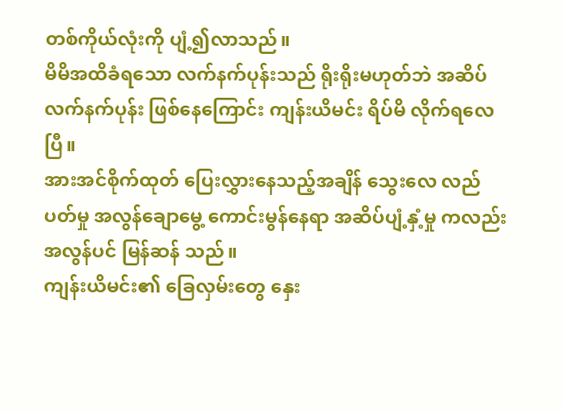တစ်ကိုယ်လုံးကို ပျံ့၍လာသည်။
မိမိအထိခံရသော လက်နက်ပုန်းသည် ရိုးရိုးမဟုတ်ဘဲ အဆိပ်လက်နက်ပုန်း ဖြစ်နေကြောင်း ကျန်းယိမင်း ရိပ်မိ လိုက်ရလေပြီ။
အားအင်စိုက်ထုတ် ပြေးလွှားနေသည့်အချိန် သွေးလေ လည်ပတ်မှု အလွန်ချောမွေ့ ကောင်းမွန်နေရာ အဆိပ်ပျံ့နှံ့မှု ကလည်း အလွန်ပင် မြန်ဆန် သည်။
ကျန်းယိမင်း၏ ခြေလှမ်းတွေ နှေး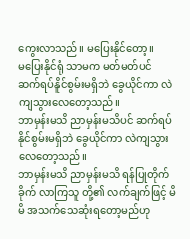ကွေးလာသည်။ မပြေးနိုင်တော့။
မပြေးနိုင်ရုံ သာမက မတ်မတ်ပင် ဆက်ရပ်နိူင်စွမ်းမရှိဘဲ ခွေယိုင်ကာ လဲကျသွားလေတော့သည်။
ဘာမှန်းမသိ ညာမှန်းမသိပင် ဆက်ရပ်နိုင်စွမ်းမရှိဘဲ ခွေယိုင်ကာ လဲကျသွားလေတော့သည်။
ဘာမှန်းမသိ ညာမှန်းမသိ ရန်ပြုတိုက်ခိုက် လာကြသူ တို့၏ လက်ချက်ဖြင့် မိမိ အသက်သေဆုံးရတော့မည်ဟု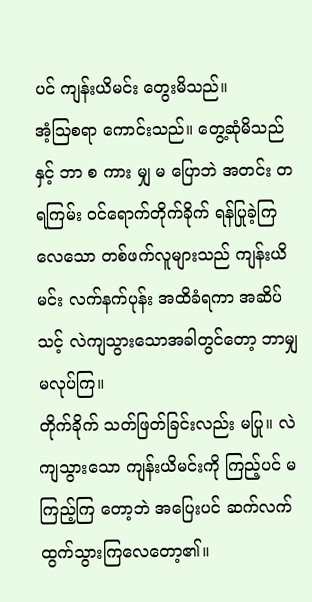ပင် ကျန်းယိမင်း တွေးမိသည်။
အံ့ဩစရာ ကောင်းသည်။ တွေ့ဆုံမိသည်နှင့် ဘာ စ ကား မျှ မ ပြောဘဲ အတင်း တရကြမ်း ဝင်ရောက်တိုက်ခိုက် ရန်ပြုခဲ့ကြလေသော တစ်ဖက်လူများသည် ကျန်းယိမင်း လက်နက်ပုန်း အထိခံရကာ အဆိပ်သင့် လဲကျသွားသောအခါတွင်တော့ ဘာမျှ မလုပ်ကြ။
တိုက်ခိုက် သတ်ဖြတ်ခြင်းလည်း မပြု။ လဲကျသွားသော ကျန်းယိမင်းကို ကြည့်ပင် မကြည့်ကြ တော့ဘဲ အပြေးပင် ဆက်လက် ထွက်သွားကြလေတော့၏။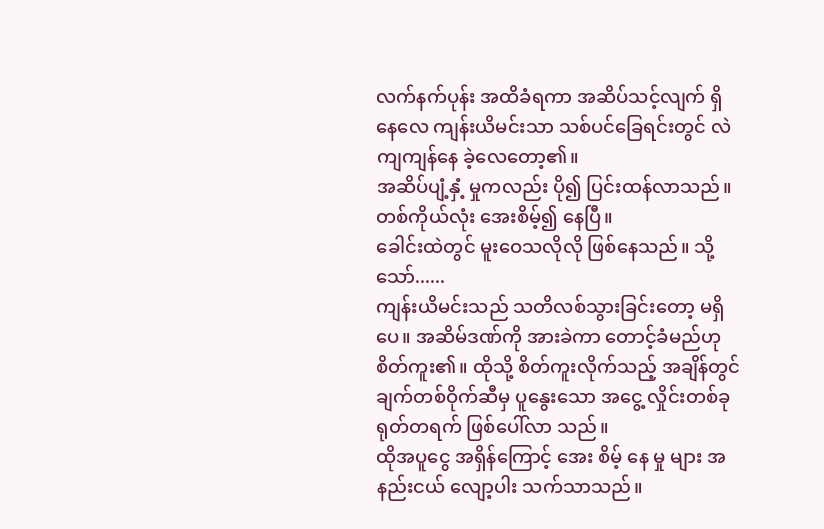လက်နက်ပုန်း အထိခံရကာ အဆိပ်သင့်လျက် ရှိနေလေ ကျန်းယိမင်းသာ သစ်ပင်ခြေရင်းတွင် လဲကျကျန်နေ ခဲ့လေတော့၏။
အဆိပ်ပျံ့နှံ့ မှုကလည်း ပို၍ ပြင်းထန်လာသည်။
တစ်ကိုယ်လုံး အေးစိမ့်၍ နေပြီ။
ခေါင်းထဲတွင် မူးဝေသလိုလို ဖြစ်နေသည်။ သို့သော်......
ကျန်းယိမင်းသည် သတိလစ်သွားခြင်းတော့ မရှိပေ။ အဆိမ်ဒဏ်ကို အားခဲကာ တောင့်ခံမည်ဟု စိတ်ကူး၏။ ထိုသို့ စိတ်ကူးလိုက်သည့် အချိန်တွင် ချက်တစ်ဝိုက်ဆီမှ ပူနွေးသော အငွေ့ လှိုင်းတစ်ခု ရုတ်တရက် ဖြစ်ပေါ်လာ သည်။
ထိုအပူငွေ အရှိန်ကြောင့် အေး စိမ့် နေ မှု များ အနည်းငယ် လျော့ပါး သက်သာသည်။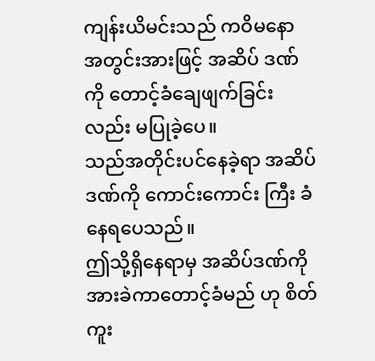ကျန်းယိမင်းသည် ကဝိမနော အတွင်းအားဖြင့် အဆိပ် ဒဏ်ကို တောင့်ခံချေဖျက်ခြင်းလည်း မပြုခဲ့ပေ။
သည်အတိုင်းပင်နေခဲ့ရာ အဆိပ်ဒဏ်ကို ကောင်းကောင်း ကြီး ခံနေရပေသည်။
ဤသို့ရှိနေရာမှ အဆိပ်ဒဏ်ကို အားခဲကာတောင့်ခံမည် ဟု စိတ်ကူး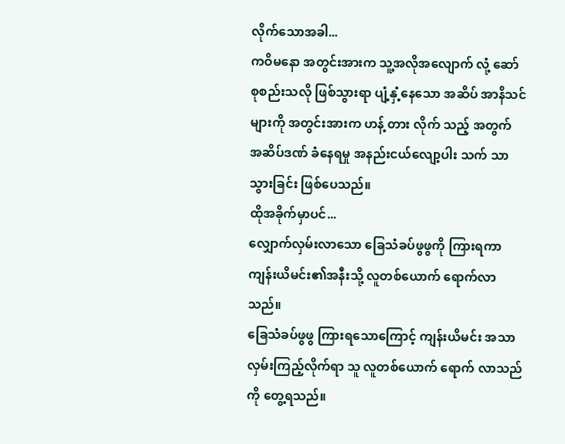လိုက်သောအခါ...
ကဝိမနော အတွင်းအားက သူ့အလိုအလျောက် လုံ့ ဆော် စုစည်းသလို ဖြစ်သွားရာ ပျံ့နှံ့နေသော အဆိပ် အာနိသင်များကို အတွင်းအားက ဟန့် တား လိုက် သည့် အတွက် အဆိပ်ဒဏ် ခံနေရမှု အနည်းငယ်လျော့ပါး သက် သာသွားခြင်း ဖြစ်ပေသည်။
ထိုအခိုက်မှာပင်...
လျှောက်လှမ်းလာသော ခြေသံခပ်ဖွဖွကို ကြားရကာ ကျန်းယိမင်း၏အနီးသို့ လူတစ်ယောက် ရောက်လာသည်။
ခြေသံခပ်ဖွဖွ ကြားရသောကြောင့် ကျန်းယိမင်း အသာ လှမ်းကြည့်လိုက်ရာ သူ လူတစ်ယောက် ရောက် လာသည်ကို တွေ့ရသည်။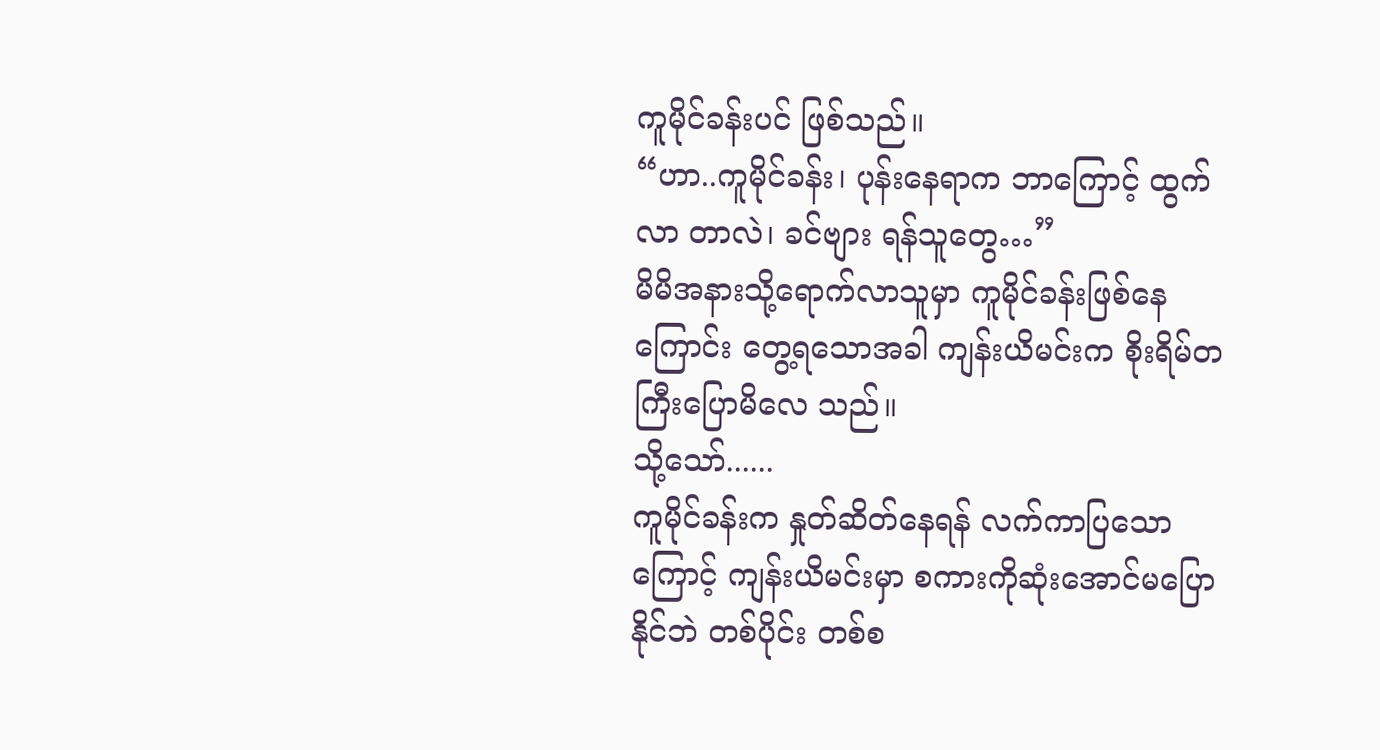ကူမိုင်ခန်းပင် ဖြစ်သည်။
“ဟာ..ကူမိုင်ခန်း၊ ပုန်းနေရာက ဘာကြောင့် ထွက်လာ တာလဲ၊ ခင်ဗျား ရန်သူတွေ…”
မိမိအနားသို့ရောက်လာသူမှာ ကူမိုင်ခန်းဖြစ်နေကြောင်း တွေ့ရသောအခါ ကျန်းယိမင်းက စိုးရိမ်တကြီးပြောမိလေ သည်။
သို့သော်......
ကူမိုင်ခန်းက နှုတ်ဆိတ်နေရန် လက်ကာပြသောကြောင့် ကျန်းယိမင်းမှာ စကားကိုဆုံးအောင်မပြောနိုင်ဘဲ တစ်ပိုင်း တစ်စ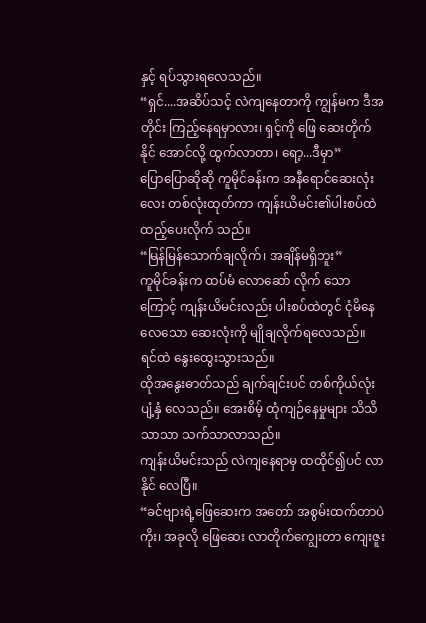နှင့် ရပ်သွားရလေသည်။
“ရှင်....အဆိပ်သင့် လဲကျနေတာကို ကျွန်မက ဒီအတိုင်း ကြည့်နေရမှာလား၊ ရှင့်ကို ဖြေ ဆေးတိုက် နိုင် အောင်လို့ ထွက်လာတာ၊ ရော့...ဒီမှာ”
ပြောပြောဆိုဆို ကူမိုင်ခန်းက အနီရောင်ဆေးလုံးလေး တစ်လုံးထုတ်ကာ ကျန်းယိမင်း၏ပါးစပ်ထဲ ထည့်ပေးလိုက် သည်။
“မြန်မြန်သောက်ချလိုက်၊ အချိန်မရှိဘူး”
ကူမိုင်ခန်းက ထပ်မံ လောဆော် လိုက် သော ကြောင့် ကျန်းယိမင်းလည်း ပါးစပ်ထဲတွင် ငုံမိနေလေသော ဆေးလုံးကို မျိုချလိုက်ရလေသည်။
ရင်ထဲ နွေးထွေးသွားသည်။
ထိုအနွေးဓာတ်သည် ချက်ချင်းပင် တစ်ကိုယ်လုံး ပျံ့နှံ လေသည်။ အေးစိမ့် ထုံကျဉ်နေမှုများ သိသိသာသာ သက်သာလာသည်။
ကျန်းယိမင်းသည် လဲကျနေရာမှ ထထိုင်၍ပင် လာနိုင် လေပြီ။
“ခင်ဗျားရဲ့ဖြေဆေးက အတော် အစွမ်းထက်တာပဲ ကိုး၊ အခုလို ဖြေဆေး လာတိုက်ကျွေးတာ ကျေးဇူး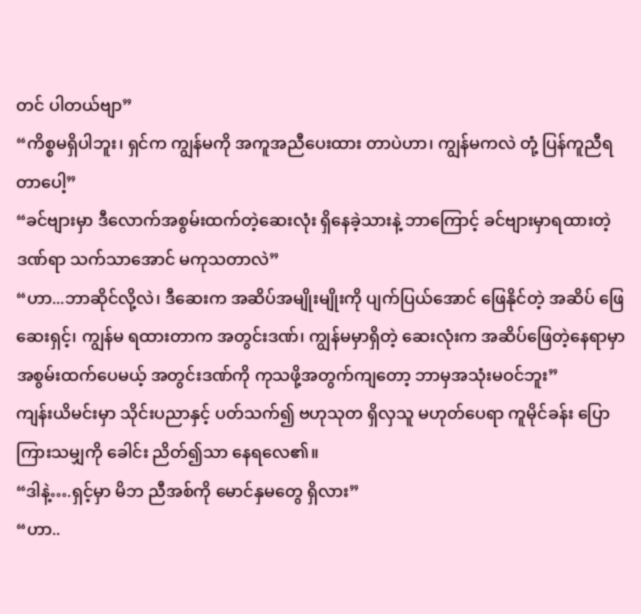တင် ပါတယ်ဗျာ”
“ကိစ္စမရှိပါဘူး၊ ရှင်က ကျွန်မကို အကူအညီပေးထား တာပဲဟာ၊ ကျွန်မကလဲ တုံ့ ပြန်ကူညီရတာပေါ့”
“ခင်ဗျားမှာ ဒီလောက်အစွမ်းထက်တဲ့ဆေးလုံး ရှိနေခဲ့သားနဲ့ ဘာကြောင့် ခင်ဗျားမှာရထားတဲ့ဒဏ်ရာ သက်သာအောင် မကုသတာလဲ”
“ဟာ...ဘာဆိုင်လို့လဲ၊ ဒီဆေးက အဆိပ်အမျိုးမျိုးကို ပျက်ပြယ်အောင် ဖြေနိုင်တဲ့ အဆိပ် ဖြေဆေးရှင့်၊ ကျွန်မ ရထားတာက အတွင်းဒဏ်၊ ကျွန်မမှာရှိတဲ့ ဆေးလုံးက အဆိပ်ဖြေတဲ့နေရာမှာ အစွမ်းထက်ပေမယ့် အတွင်းဒဏ်ကို ကုသဖို့အတွက်ကျတော့ ဘာမှအသုံးမဝင်ဘူး”
ကျန်းယိမင်းမှာ သိုင်းပညာနှင့် ပတ်သက်၍ ဗဟုသုတ ရှိလှသူ မဟုတ်ပေရာ ကူမိုင်ခန်း ပြောကြားသမျှကို ခေါင်း ညိတ်၍သာ နေရလေ၏။
“ဒါနဲ့….ရှင့်မှာ မိဘ ညီအစ်ကို မောင်နှမတွေ ရှိလား”
“ဟာ..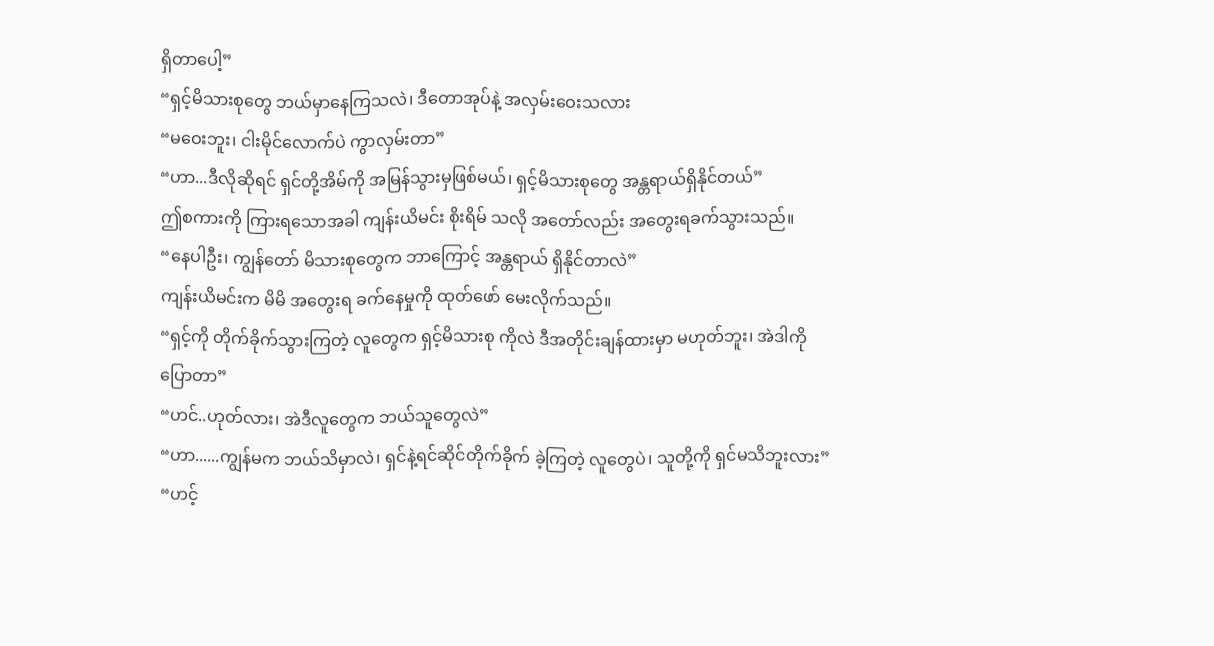ရှိတာပေါ့”
“ရှင့်မိသားစုတွေ ဘယ်မှာနေကြသလဲ၊ ဒီတောအုပ်နဲ့ အလှမ်းဝေးသလား
“မဝေးဘူး၊ ငါးမိုင်လောက်ပဲ ကွာလှမ်းတာ”
“ဟာ...ဒီလိုဆိုရင် ရှင်တို့အိမ်ကို အမြန်သွားမှဖြစ်မယ်၊ ရှင့်မိသားစုတွေ အန္တရာယ်ရှိနိုင်တယ်”
ဤစကားကို ကြားရသောအခါ ကျန်းယိမင်း စိုးရိမ် သလို အတော်လည်း အတွေးရခက်သွားသည်။
“နေပါဦး၊ ကျွန်တော် မိသားစုတွေက ဘာကြောင့် အန္တရာယ် ရှိနိုင်တာလဲ”
ကျန်းယိမင်းက မိမိ အတွေးရ ခက်နေမှုကို ထုတ်ဖော် မေးလိုက်သည်။
“ရှင့်ကို တိုက်ခိုက်သွားကြတဲ့ လူတွေက ရှင့်မိသားစု ကိုလဲ ဒီအတိုင်းချန်ထားမှာ မဟုတ်ဘူး၊ အဲဒါကိုပြောတာ”
“ဟင်..ဟုတ်လား၊ အဲဒီလူတွေက ဘယ်သူတွေလဲ”
“ဟာ......ကျွန်မက ဘယ်သိမှာလဲ၊ ရှင်နဲ့ရင်ဆိုင်တိုက်ခိုက် ခဲ့ကြတဲ့ လူတွေပဲ၊ သူတို့ကို ရှင်မသိဘူးလား”
“ဟင့်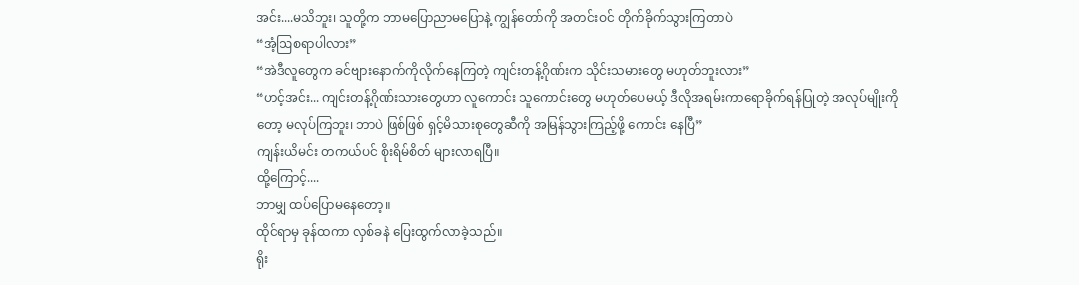အင်း....မသိဘူး၊ သူတို့က ဘာမပြောညာမပြောနဲ့ ကျွန်တော်ကို အတင်းဝင် တိုက်ခိုက်သွားကြတာပဲ
“အံ့ဩစရာပါလား”
“အဲဒီလူတွေက ခင်ဗျားနောက်ကိုလိုက်နေကြတဲ့ ကျင်းတန့်ဂိုဏ်းက သိုင်းသမားတွေ မဟုတ်ဘူးလား”
“ဟင့်အင်း... ကျင်းတန့်ဂိုဏ်းသားတွေဟာ လူကောင်း သူကောင်းတွေ မဟုတ်ပေမယ့် ဒီလိုအရမ်းကာရောခိုက်ရန်ပြုတဲ့ အလုပ်မျိုးကိုတော့ မလုပ်ကြဘူး၊ ဘာပဲ ဖြစ်ဖြစ် ရှင့်မိသားစုတွေဆီကို အမြန်သွားကြည့်ဖို့ ကောင်း နေပြီ”
ကျန်းယိမင်း တကယ်ပင် စိုးရိမ်စိတ် များလာရပြီ။
ထို့ကြောင့်....
ဘာမျှ ထပ်ပြောမနေတော့။
ထိုင်ရာမှ ခုန်ထကာ လှစ်ခနဲ ပြေးထွက်လာခဲ့သည်။
ရိုး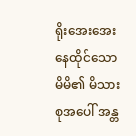ရိုးအေးအေး နေထိုင်သော မိမိ၏ မိသားစုအပေါ် အန္တ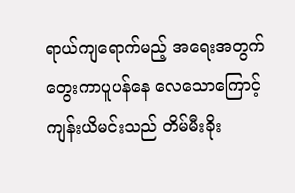ရာယ်ကျရောက်မည့် အရေးအတွက် တွေးကာပူပန်နေ လေသောကြောင့် ကျန်းယိမင်းသည် တိမ်မီးခိုး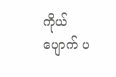ကိုယ်ပျောက် ပ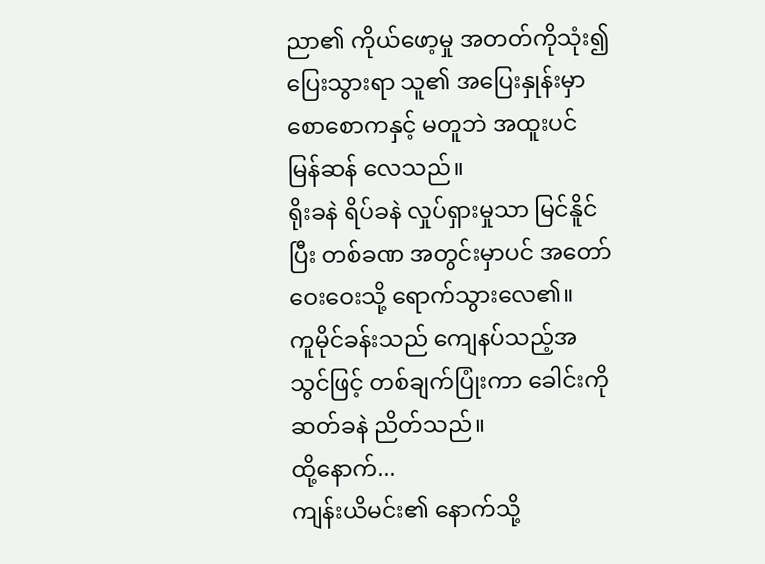ညာ၏ ကိုယ်ဖော့မှု အတတ်ကိုသုံး၍ ပြေးသွားရာ သူ၏ အပြေးနှုန်းမှာ စောစောကနှင့် မတူဘဲ အထူးပင် မြန်ဆန် လေသည်။
ရိုးခနဲ ရိပ်ခနဲ လှုပ်ရှားမှုသာ မြင်နိူင်ပြီး တစ်ခဏ အတွင်းမှာပင် အတော်ဝေးဝေးသို့ ရောက်သွားလေ၏။
ကူမိုင်ခန်းသည် ကျေနပ်သည့်အသွင်ဖြင့် တစ်ချက်ပြုံးကာ ခေါင်းကို ဆတ်ခနဲ ညိတ်သည်။
ထို့နောက်...
ကျန်းယိမင်း၏ နောက်သို့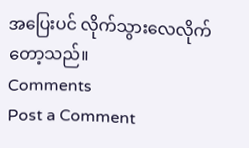အပြေးပင် လိုက်သွားလေလိုက် တော့သည်။
Comments
Post a Comment